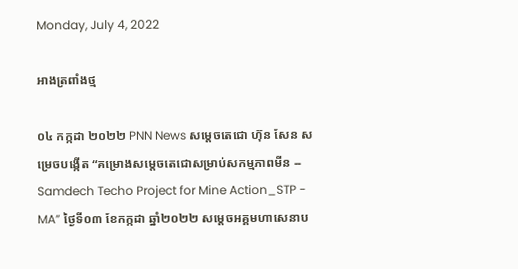Monday, July 4, 2022

អាងត្រពាំងថ្ម

០៤ កក្កដា ២០២២ PNN News សម្តេចតេជោ ហ៊ុន សែន សម្រេចបង្កើត “គម្រោងសម្តេចតេជោសម្រាប់សកម្មភាពមីន -- Samdech Techo Project for Mine Action_STP - MA” ថ្ងៃទី០៣ ខែកក្កដា ឆ្នាំ២០២២ សម្តេចអគ្គមហាសេនាប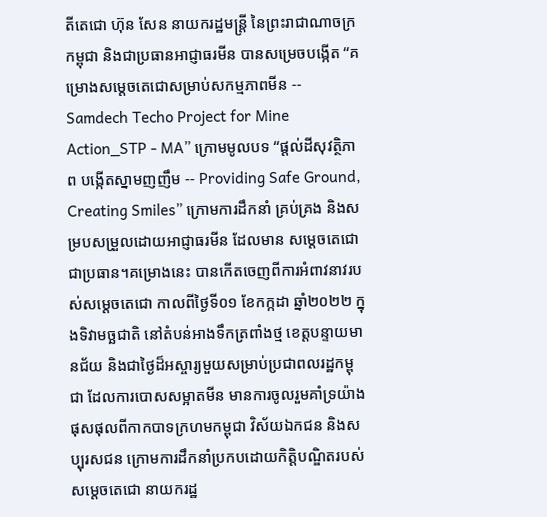តីតេជោ ហ៊ុន សែន នាយករដ្ឋមន្រ្តី នៃព្រះរាជាណាចក្រកម្ពុជា និងជាប្រធានអាជ្ញាធរមីន បានសម្រេចបង្កើត “គម្រោងសម្តេចតេជោសម្រាប់សកម្មភាពមីន -- Samdech Techo Project for Mine Action_STP - MA” ក្រោមមូលបទ “ផ្តល់ដីសុវត្ថិភាព បង្កើតស្នាមញញឹម -- Providing Safe Ground, Creating Smiles” ក្រោមការដឹកនាំ គ្រប់គ្រង និងសម្របសម្រួលដោយអាជ្ញាធរមីន ដែលមាន សម្តេចតេជោ ជាប្រធាន។គម្រោងនេះ បានកើតចេញពីការអំពាវនាវរបស់សម្តេចតេជោ កាលពីថ្ងៃទី០១ ខែកក្កដា ឆ្នាំ២០២២ ក្នុងទិវាមច្ឆជាតិ នៅតំបន់អាងទឹកត្រពាំងថ្ម ខេត្តបន្ទាយមានជ័យ និងជាថ្ងៃដ៏អស្ចារ្យមួយសម្រាប់ប្រជាពលរដ្ឋកម្ពុជា ដែលការបោសសម្អាតមីន មានការចូលរួមគាំទ្រយ៉ាងផុសផុលពីកាកបាទក្រហមកម្ពុជា វិស័យឯកជន និងសប្បុរសជន ក្រោមការដឹកនាំប្រកបដោយកិត្តិបណ្ឌិតរបស់ សម្តេចតេជោ នាយករដ្ឋ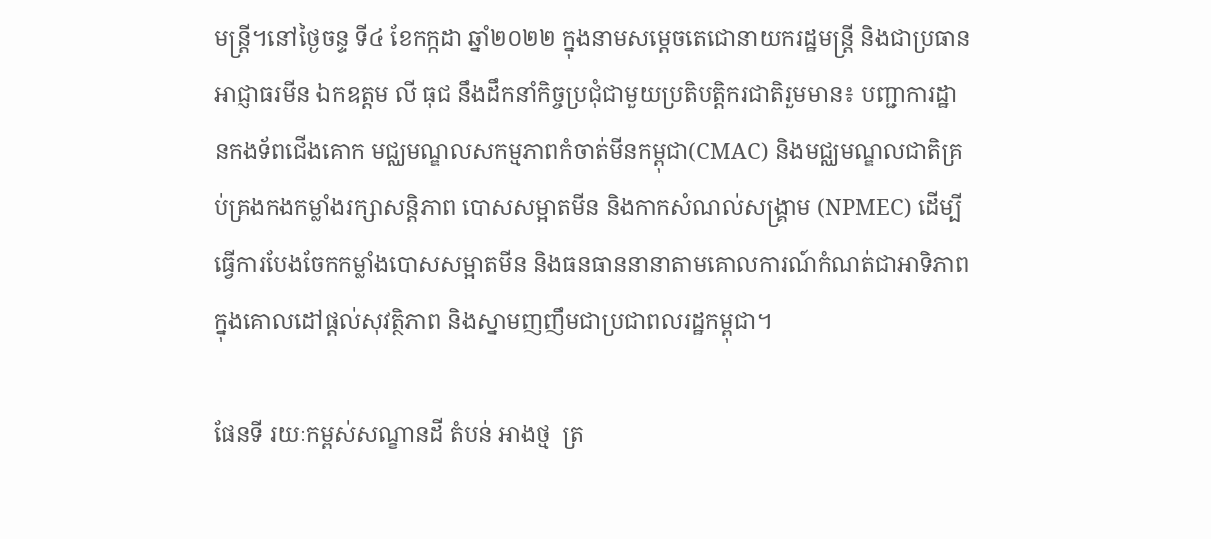មន្រ្តី។នៅថ្ងៃចន្ទ ទី៤ ខែកក្កដា ឆ្នាំ២០២២ ក្នុងនាមសម្តេចតេជោនាយករដ្ឋមន្រ្តី និងជាប្រធានអាជ្ញាធរមីន ឯកឧត្តម លី ធុជ នឹងដឹកនាំកិច្ចប្រជុំជាមួយប្រតិបត្តិករជាតិរួមមាន៖ បញ្ជាការដ្ឋានកងទ័ពជើងគោក មជ្ឈមណ្ឌលសកម្មភាពកំចាត់មីនកម្ពុជា(CMAC) និងមជ្ឈមណ្ឌលជាតិគ្រប់គ្រងកងកម្លាំងរក្សាសន្តិភាព បោសសម្អាតមីន និងកាកសំណល់សង្រ្គាម (NPMEC) ដើម្បីធ្វើការបែងចែកកម្លាំងបោសសម្អាតមីន និងធនធាននានាតាមគោលការណ៍កំណត់ជាអាទិភាព ក្នុងគោលដៅផ្តល់សុវត្ថិភាព និងស្នាមញញឹមជាប្រជាពលរដ្ឋកម្ពុជា។

ផែនទី រយៈកម្ពស់សណ្ខានដី តំបន់ អាងថ្ម  ត្រ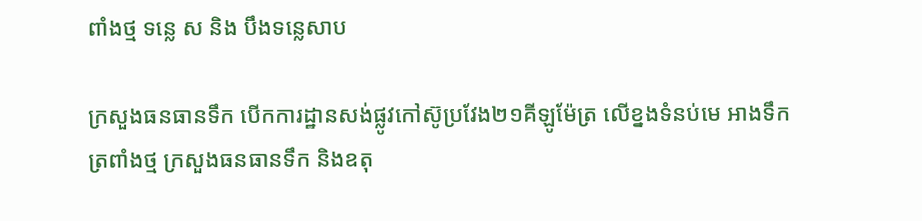ពាំងថ្ម ទន្លេ ស និង បឹងទន្លេសាប

ក្រសួងធនធានទឹក បើកការដ្ឋានសង់ផ្លូវកៅស៊ូប្រវែង២១គីឡូម៉ែត្រ លើខ្នងទំនប់មេ អាងទឹកត្រពាំងថ្ម ក្រសួងធនធានទឹក និងឧតុ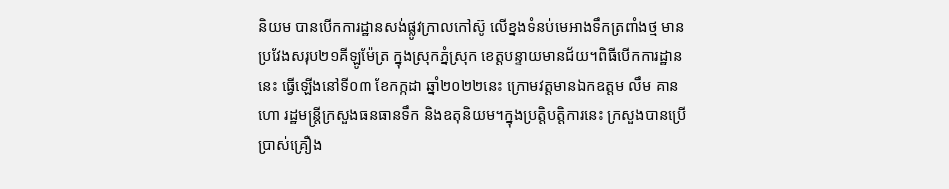និយម បានបើកការដ្ឋានសង់ផ្លូវក្រាលកៅស៊ូ លើខ្នងទំនប់មេអាងទឹកត្រពាំងថ្ម មានប្រវែងសរុប២១គីឡូម៉ែត្រ ក្នុងស្រុកភ្នំស្រុក ខេត្តបន្ទាយមានជ័យ។ពិធីបើកការដ្ឋាននេះ ធ្វើឡើងនៅទី០៣ ខែកក្កដា ឆ្នាំ២០២២នេះ ក្រោមវត្តមានឯកឧត្តម លឹម គានហោ រដ្ឋមន្ត្រីក្រសួងធនធានទឹក និងឧតុនិយម។ក្នុងប្រត្តិបត្តិការនេះ ក្រសួងបានប្រើប្រាស់គ្រឿង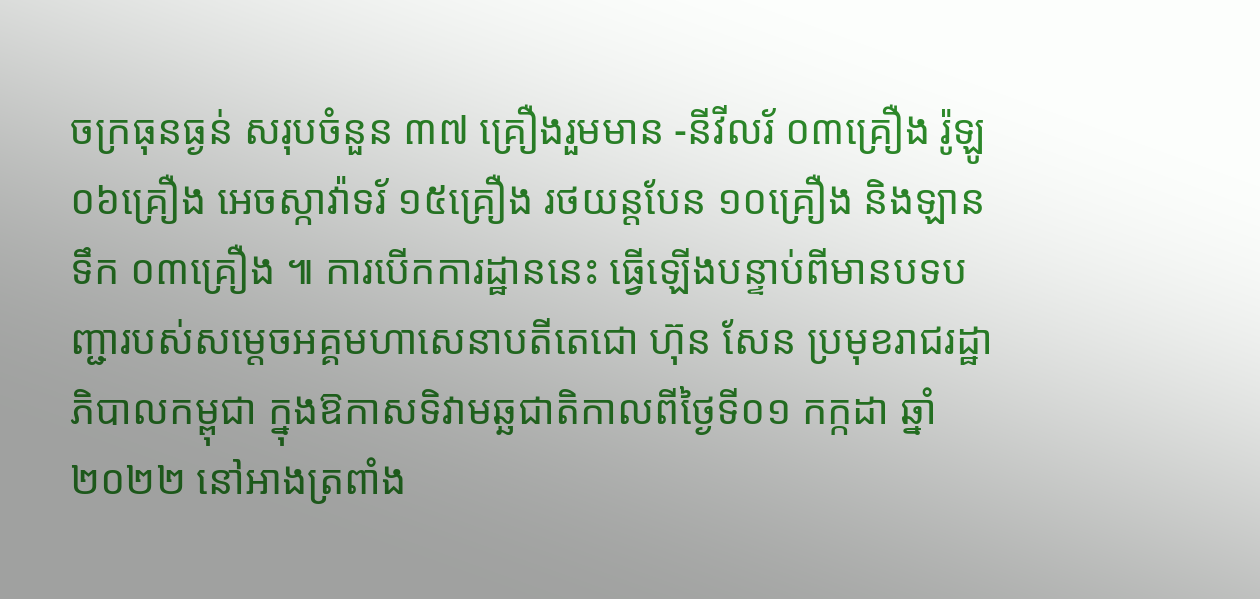ចក្រធុនធ្ងន់ សរុបចំនួន ៣៧ គ្រឿងរួមមាន -នីវីលរ័ ០៣គ្រឿង រ៉ូឡូ ០៦គ្រឿង អេចស្កាវ៉ាទរ័ ១៥គ្រឿង រថយន្តបែន ១០គ្រឿង និងឡានទឹក ០៣គ្រឿង ៕ ការបើកការដ្ឋាននេះ ធ្វើឡើងបន្ទាប់ពីមានបទបញ្ជារបស់សម្តេចអគ្គមហាសេនាបតីតេជោ ហ៊ុន សែន ប្រមុខរាជរដ្ឋាភិបាលកម្ពុជា ក្នុងឱកាសទិវាមឆ្ឆជាតិកាលពីថ្ងៃទី០១ កក្កដា ឆ្នាំ២០២២ នៅអាងត្រពាំង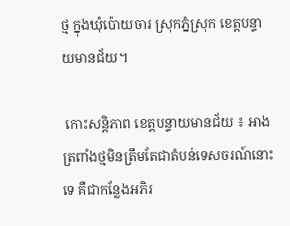ថ្ម ក្នុងឃុំប៉ោយចារ ស្រុកភ្នំស្រុក ខេត្តបន្ទាយមានជ័យ។

 កោះសន្តិភាព ខេត្តបន្ទាយមានជ័យ ៖ អាងត្រពាំងថ្មមិនត្រឹមតែជាតំបន់ទេសចរណ៍នោះទេ គឺជាកន្លែងអភិរ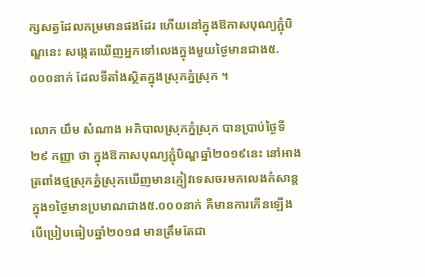ក្សសត្វដែលកម្រមានផងដែរ ហើយនៅក្នុងឱកាសបុណ្យភ្ជុំបិណ្ឌនេះ សង្កេតឃើញអ្នកទៅលេងក្នុងមួយថ្ងៃមានជាង៥.០០០នាក់ ដែលទីតាំងស្ថិតក្នុងស្រុកភ្នំស្រុក ។

លោក យឹម សំណាង អភិបាលស្រុកភ្នំស្រុក បានប្រាប់ថ្ងៃទី២៩ កញ្ញា ថា ក្នុងឱកាសបុណ្យភ្ជុំបិណ្ឌឆ្នាំ២០១៩នេះ នៅអាងត្រពាំងថ្មស្រុកភ្នំស្រុកឃើញមានភ្ញៀវទេសចរមកលេងកំសាន្តក្នុង១ថ្ងៃមានប្រមាណជាង៥.០០០នាក់ គឺមានការកើនឡើង បើប្រៀបធៀបឆ្នាំ២០១៨ មានត្រឹមតែជា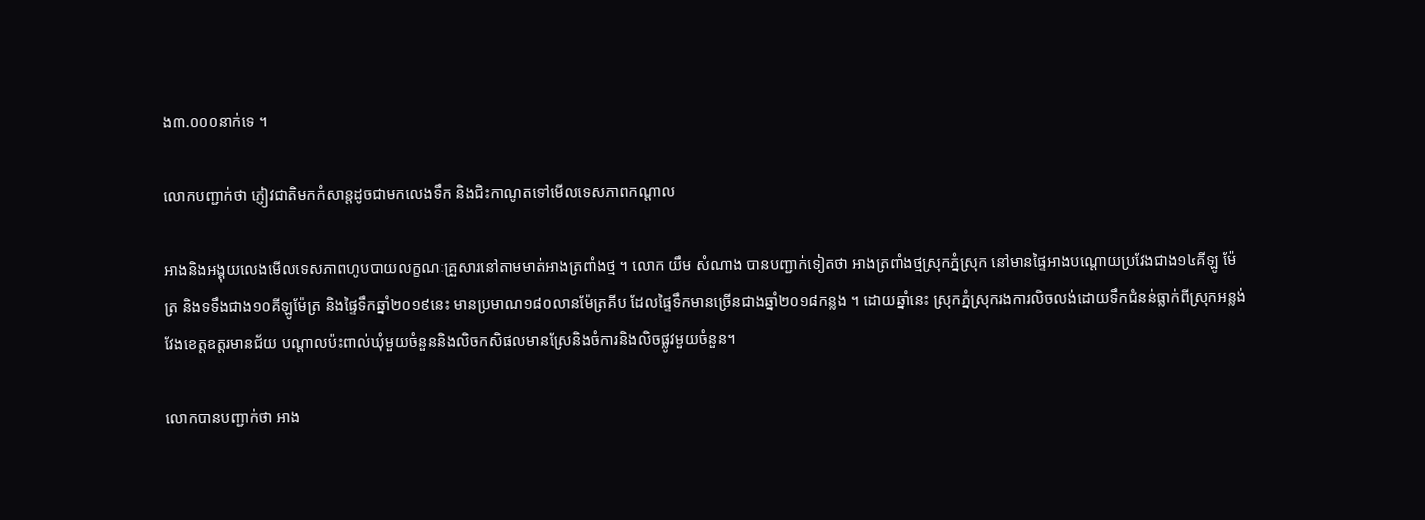ង៣.០០០នាក់ទេ ។

លោកបញ្ជាក់ថា ភ្ញៀវជាតិមកកំសាន្តដូចជាមកលេងទឹក និងជិះកាណូតទៅមើលទេសភាពកណ្តាល

អាងនិងអង្គុយលេងមើលទេសភាពហូបបាយលក្ខណៈគ្រួសារនៅតាមមាត់អាងត្រពាំងថ្ម ។ លោក យឹម សំណាង បានបញ្ជាក់ទៀតថា អាងត្រពាំងថ្មស្រុកភ្នំស្រុក នៅមានផ្ទៃអាងបណ្តោយប្រវែងជាង១៤គីឡូ ម៉ែត្រ និងទទឹងជាង១០គីឡូម៉ែត្រ និងផ្ទៃទឹកឆ្នាំ២០១៩នេះ មានប្រមាណ១៨០លានម៉ែត្រគីប ដែលផ្ទៃទឹកមានច្រើនជាងឆ្នាំ២០១៨កន្លង ។ ដោយឆ្នាំនេះ ស្រុកភ្នំស្រុករងការលិចលង់ដោយទឹកជំនន់ធ្លាក់ពីស្រុកអន្លង់វែងខេត្តឧត្តរមានជ័យ បណ្តាលប៉ះពាល់ឃុំមួយចំនួននិងលិចកសិផលមានស្រែនិងចំការនិងលិចផ្លូវមួយចំនួន។

លោកបានបញ្ជាក់ថា អាង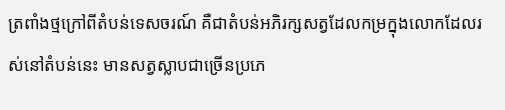ត្រពាំងថ្មក្រៅពីតំបន់ទេសចរណ៍ គឺជាតំបន់អភិរក្សសត្វដែលកម្រក្នុងលោកដែលរស់នៅតំបន់នេះ មានសត្វស្លាបជាច្រើនប្រភេ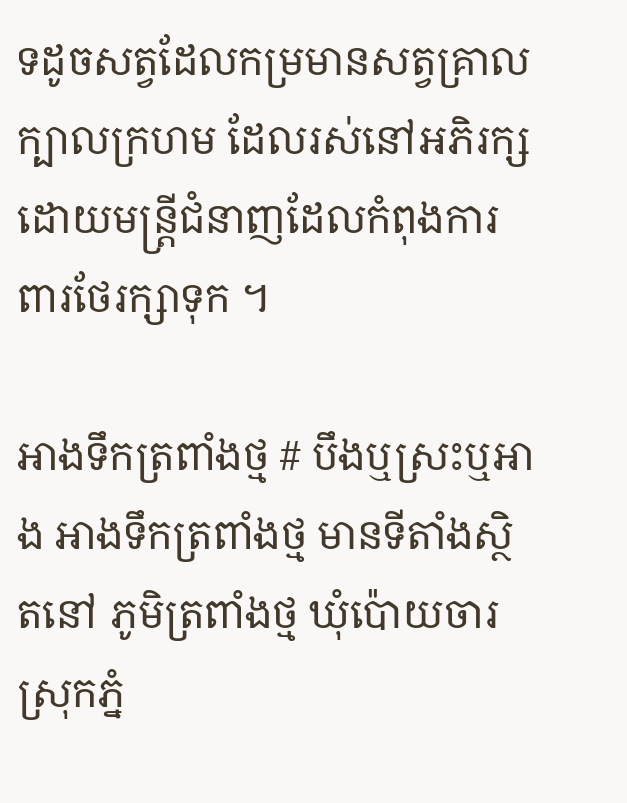ទដូចសត្វដែលកម្រមានសត្វគ្រាលក្បាលក្រហម ដែលរស់នៅអភិរក្សដោយមន្ត្រីជំនាញដែលកំពុងការពារថែរក្សាទុក ។

អាងទឹកត្រពាំងថ្ម # បឹងឬស្រះឬអាង អាងទឹកត្រពាំងថ្ម មានទីតាំងស្ថិតនៅ ភូមិត្រពាំងថ្ម ឃុំប៉ោយចារ ស្រុកភ្នំ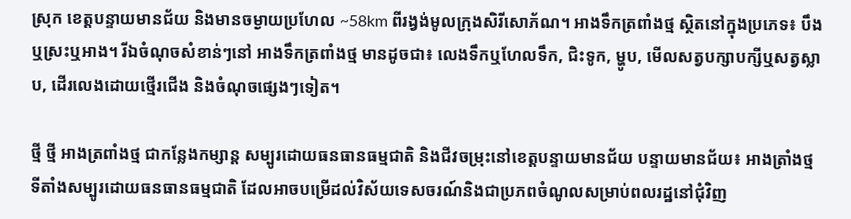ស្រុក ខេត្តបន្ទាយមានជ័យ និងមានចម្ងាយប្រហែល ~58km ពីរង្វង់មូលក្រុងសិរីសោភ័ណ។ អាងទឹកត្រពាំងថ្ម ស្ថិតនៅក្នុងប្រភេទ៖ បឹងឬស្រះឬអាង។ រីឯចំណុចសំខាន់ៗនៅ អាងទឹកត្រពាំងថ្ម មានដូចជា៖ លេងទឹកឬហែលទឹក, ជិះទូក, ម្ហូប, មើលសត្វបក្សាបក្សីឬសត្វស្លាប, ដើរលេងដោយថ្មើរជើង និងចំណុចផ្សេងៗទៀត។

ថ្មី ថ្មី អាងត្រពាំងថ្ម ជាកន្លែងកម្សាន្ត សម្បូរដោយធនធានធម្មជាតិ និងជីវចម្រុះនៅខេត្តបន្ទាយមានជ័យ បន្ទាយមានជ័យ៖ អាងត្រាំងថ្ម ទីតាំងសម្បូរដោយធនធានធម្មជាតិ ដែលអាចបម្រើដល់វិស័យទេសចរណ៍និងជាប្រភពចំណូលសម្រាប់ពលរដ្ឋនៅជុំវិញ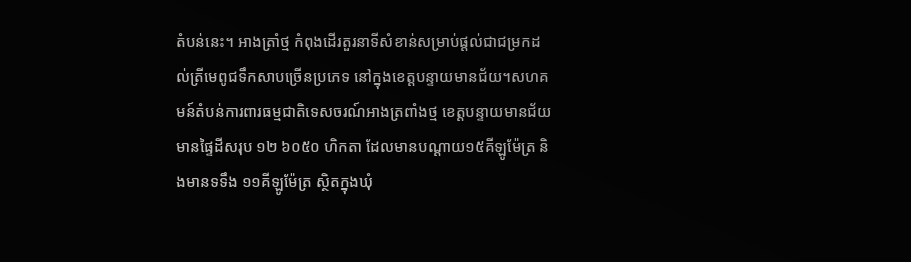តំបន់នេះ។ អាងត្រាំថ្ម កំពុងដើរតួរនាទីសំខាន់សម្រាប់ផ្តល់ជាជម្រកដល់ត្រីមេពូជទឹកសាបច្រើនប្រភេទ នៅក្នុងខេត្តបន្ទាយមានជ័យ។សហគមន៍តំបន់ការពារធម្មជាតិទេសចរណ៍អាងត្រពាំងថ្ម ខេត្តបន្ទាយមានជ័យ មានផ្ទៃដីសរុប ១២ ៦០៥០ ហិកតា ដែលមានបណ្ដាយ១៥គីឡូម៉ែត្រ និងមានទទឹង ១១គីឡូម៉ែត្រ ស្ថិតក្នុងឃុំ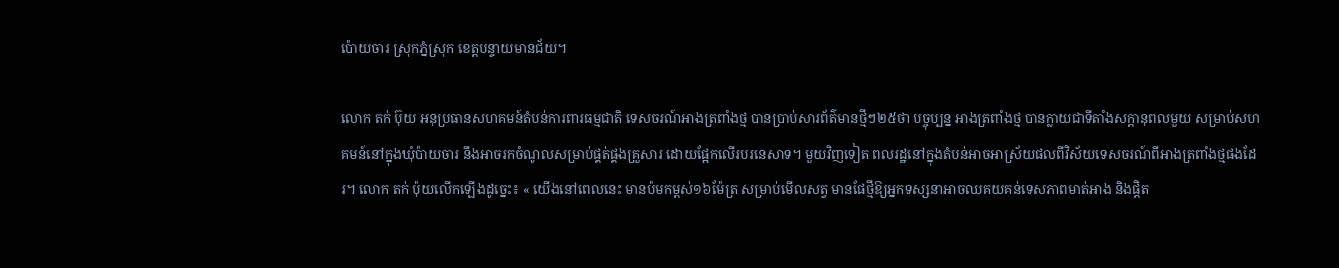ប៉ោយចារ ស្រុកភ្នំស្រុក ខេត្តបន្ទាយមានជ័យ។

លោក តក់ ប៊ុយ អនុប្រធានសហគមន៍តំបន់ការពារធម្មជាតិ ទេសចរណ៍អាងត្រពាំងថ្ម បានប្រាប់សារព័ត៌មានថ្មីៗ២៥ថា បច្ចុប្បន្ន អាងត្រពាំងថ្ម បានក្លាយជាទីតាំងសក្ដានុពលមួយ សម្រាប់សហគមន៍នៅក្នុងឃុំប៉ាយចារ នឹងអាចរកចំណូលសម្រាប់ផ្គត់ផ្គងគ្រួសារ ដោយផ្អែកលើរបរនេសាទ។ មួយវិញទៀត ពលរដ្ឋនៅក្នុងតំបន់អាចអាស្រ័យផលពីវិស័យទេសចរណ៍ពីអាងត្រពាំងថ្មផងដែរ។ លោក តក់ ប៉ុយលើកឡើងដូច្នេះ៖ « យើងនៅពេលនេះ មានប៉មកម្ពស់១៦ម៉ែត្រ សម្រាប់មើលសត្វ មានផែថ្មីឱ្យអ្នកទស្សនាអាចឈគយគន់ទេសភាពមាត់អាង និងផ្ដិត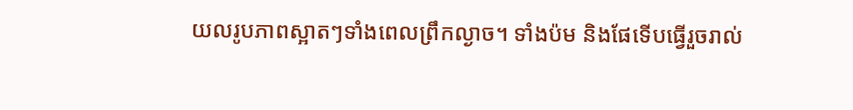យលរូបភាពស្អាតៗទាំងពេលព្រឹកល្ងាច។ ទាំងប៉ម និងផែទើបធ្វើរួចរាល់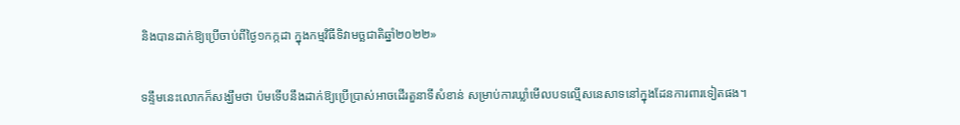និងបានដាក់ឱ្យប្រើចាប់ពីថ្ងៃ១កក្កដា ក្នុងកម្មវិធីទិវាមច្ឆជាតិឆ្នាំ២០២២»

ទន្ទឹមនេះលោកក៏សង្ឃឹមថា ប៉មទើបនឹងដាក់ឱ្យប្រើប្រាស់អាចដើរតួនាទីសំខាន់ សម្រាប់ការឃ្លាំមើលបទល្មើសនេសាទនៅក្នុងដែនការពារទៀតផង។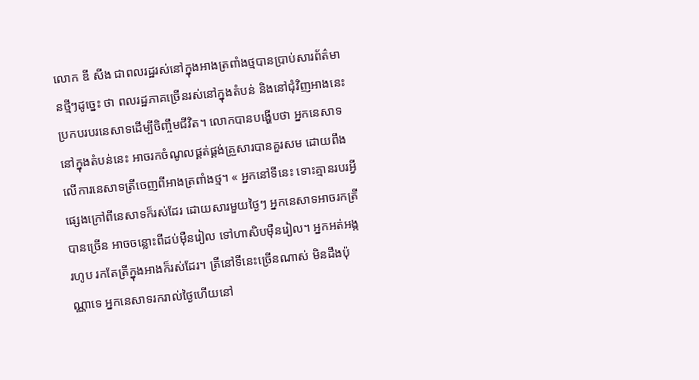លោក ឌី សីង ជាពលរដ្ឋរស់នៅក្នុងអាងត្រពាំងថ្មបានប្រាប់សារព័ត៌មានថ្មីៗដូច្នេះ ថា ពលរដ្ឋភាគច្រើនរស់នៅក្នុងតំបន់ និងនៅជុំវិញអាងនេះ ប្រកបរបរនេសាទដើម្បីចិញ្ចឹមជីវិត។ លោកបានបង្ហើបថា អ្នកនេសាទនៅក្នុងតំបន់នេះ អាចរកចំណូលផ្គត់ផ្គង់គ្រួសារបានគួរសម ដោយពឹងលើការនេសាទត្រីចេញពីអាងត្រពាំងថ្ម។ « អ្នកនៅទីនេះ ទោះគ្មានរបរអ្វីផ្សេងក្រៅពីនេសាទក៏រស់ដែរ ដោយសារមួយថ្ងៃៗ អ្នកនេសាទអាចរកត្រីបានច្រើន អាចចន្លោះពីដប់ម៉ឺនរៀល ទៅហាសិបម៉ឺនរៀល។ អ្នកអត់អង្ករហូប រកតែត្រីក្នុងអាងក៏រស់ដែរ។ ត្រីនៅទីនេះច្រើនណាស់ មិនដឹងប៉ុណ្ណាទេ អ្នកនេសាទរករាល់ថ្ងៃហើយនៅ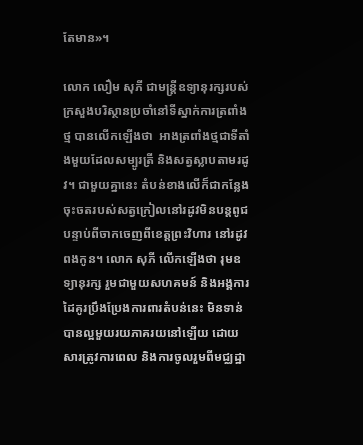តែមាន»។

លោក លឿម សុភី ជាមន្ត្រីឧទ្យានុរក្សរបស់ក្រសួងបរិស្ថានប្រចាំនៅទីស្នាក់ការត្រពាំងថ្ម បានលើកឡើងថា  អាងត្រពាំងថ្មជាទីតាំងមួយដែលសម្បូរត្រី និងសត្វស្លាបតាមរដូវ។ ជាមួយគ្នានេះ តំបន់ខាងលើក៏ជាកន្លែងចុះចតរបស់សត្វក្រៀលនៅរដូវមិនបន្តពូជ បន្ទាប់ពីចាកចេញពីខេត្តព្រះវិហារ នៅរដូវពងកូន។ លោក សុភី លើកឡើងថា រុមឧទ្យានុរក្ស រួមជាមួយសហគមន៍ និងអង្គការដៃគូរប្រឹងប្រែងការពារតំបន់នេះ មិនទាន់បានល្អមួយរយភាគរយនៅឡើយ ដោយសារត្រូវការពេល និងការចូលរួមពីមជ្ឈដ្ឋា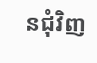នជុំវិញ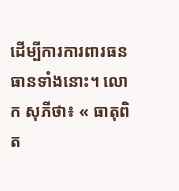ដើម្បីការការពារធនធានទាំងនោះ។ លោក សុភីថា៖ « ធាតុពិត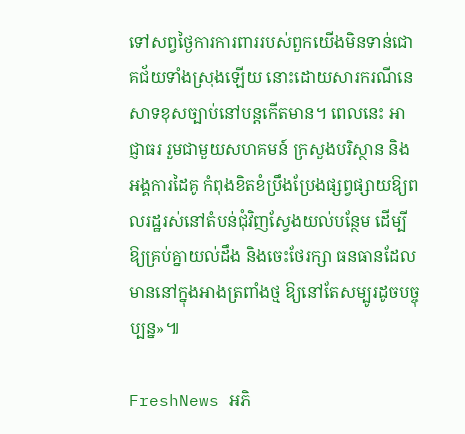ទៅសព្វថ្ងៃការការពាររបស់ពួកយើងមិនទាន់ជោគជ័យទាំងស្រុងឡើយ នោះដោយសារករណីនេសាទខុសច្បាប់នៅបន្តកើតមាន។ ពេលនេះ អាជ្ញាធរ រួមជាមួយសហគមន៍ ក្រសួងបរិស្ថាន និងអង្គការដៃគូ កំពុងខិតខំប្រឹងប្រែងផ្សព្វផ្សាយឱ្យពលរដ្ឋរស់នៅតំបន់ជុំវិញស្វែងយល់បន្ថែម ដើម្បីឱ្យគ្រប់គ្នាយល់ដឹង និងចេះថែរក្សា ធនធានដែលមាននៅក្នុងអាងត្រពាំងថ្ម ឱ្យនៅតែសម្បូរដូចបច្ចុប្បន្ន»៕

FreshNews អភិ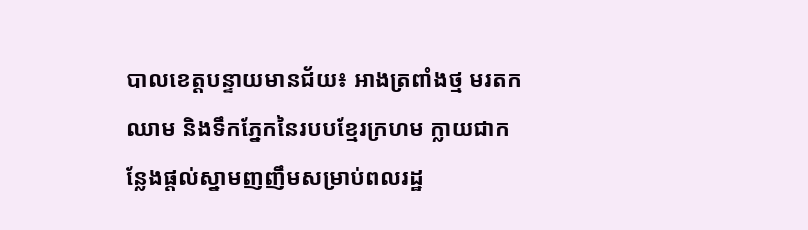បាលខេត្តបន្ទាយមានជ័យ៖ អាងត្រពាំងថ្ម មរតកឈាម និងទឹកភ្នែកនៃរបបខ្មែរក្រហម ក្លាយជាកន្លែងផ្តល់ស្នាមញញឹមសម្រាប់ពលរដ្ឋ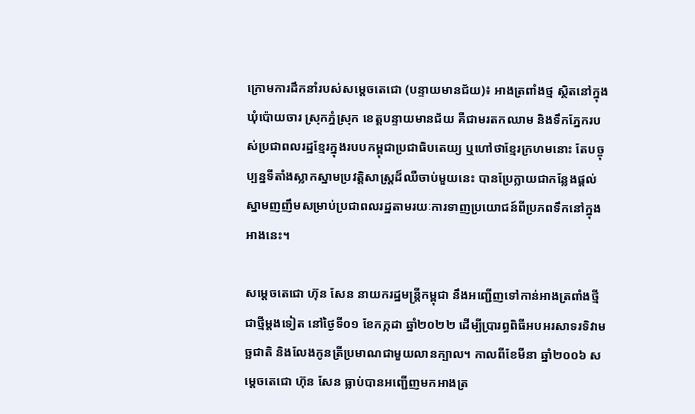ក្រោមការដឹកនាំរបស់សម្តេចតេជោ (បន្ទាយមានជ័យ)៖ អាងត្រពាំងថ្ម ស្ថិតនៅក្នុងឃុំប៉ោយចារ ស្រុកភ្នំស្រុក ខេត្តបន្ទាយមានជ័យ គឺជាមរតកឈាម និងទឹកភ្នែករបស់ប្រជាពលរដ្ឋខ្មែរក្នុងរបបកម្ពុជាប្រជាធិបតេយ្យ ឬហៅថាខ្មែរក្រហមនោះ តែបច្ចុប្បន្នទីតាំងស្លាកស្នាមប្រវត្តិសាស្ត្រដ៏ឈឺចាប់មួយនេះ បានប្រែក្លាយជាកន្លែងផ្តល់ស្នាមញញឹមសម្រាប់ប្រជាពលរដ្ឋតាមរយៈការទាញប្រយោជន៍ពីប្រភពទឹកនៅក្នុងអាងនេះ។

សម្តេចតេជោ ហ៊ុន សែន នាយករដ្ឋមន្ត្រីកម្ពុជា នឹងអញ្ជើញទៅកាន់អាងត្រពាំងថ្មីជាថ្មីម្តងទៀត នៅថ្ងៃទី០១ ខែកក្កដា ឆ្នាំ២០២២ ដើម្បីប្រារព្ធពិធីអបអរសាទរទិវាមច្ឆជាតិ និងលែងកូនត្រីប្រមាណជាមួយលានក្បាល។ កាលពីខែមីនា ឆ្នាំ២០០៦ សម្តេចតេជោ ហ៊ុន សែន ធ្លាប់បានអញ្ជើញមកអាងត្រ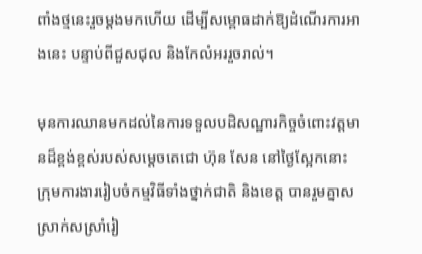ពាំងថ្មនេះរួចម្តងមកហើយ ដើម្បីសម្ពោធដាក់ឱ្យដំណើរការអាងនេះ បន្ទាប់ពីជួសជុល និងកែលំអររួចរាល់។

មុនការឈានមកដល់នៃការទទួលបដិសណ្ឋារកិច្ចចំពោះវត្តមានដ៏ខ្ពង់ខ្ពស់របស់សម្តេចតេជោ ហ៊ុន សែន នៅថ្ងៃស្អែកនោះ ក្រុមការងាររៀបចំកម្មវិធីទាំងថ្នាក់ជាតិ និងខេត្ត បានរួមគ្នាសស្រាក់សស្រាំរៀ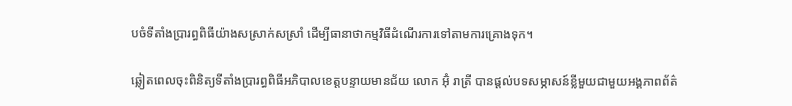បចំទីតាំងប្រារព្ធពិធីយ៉ាងសស្រាក់សស្រាំ ដើម្បីធានាថាកម្មវិធីដំណើរការទៅតាមការគ្រោងទុក។

ឆ្លៀតពេលចុះពិនិត្យទីតាំងប្រារព្ធពិធីអភិបាលខេត្តបន្ទាយមានជ័យ លោក អ៊ុំ រាត្រី បានផ្តល់បទសម្ភាសន៍ខ្លីមួយជាមួយអង្គភាពព័ត៌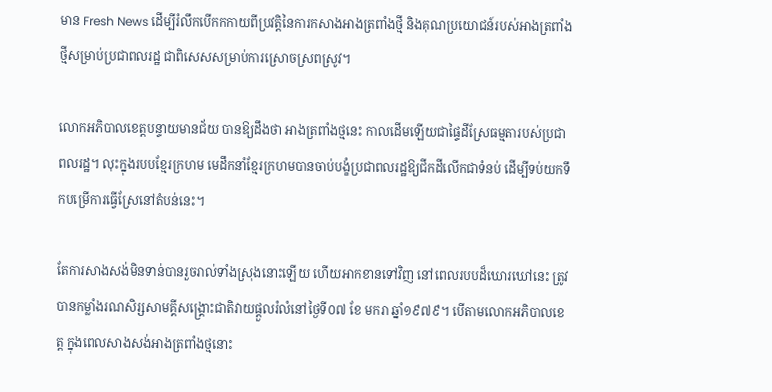មាន Fresh News ដើម្បីរំលឹកបើកកកាយពីប្រវត្តិនៃការកសាងអាងត្រពាំងថ្មី និងគុណប្រយោជន៍របស់អាងត្រពាំងថ្មីសម្រាប់ប្រជាពលរដ្ឋ ជាពិសេសសម្រាប់ការស្រោចស្រពស្រូវ។

លោកអភិបាលខេត្តបន្ទាយមានជ័យ បានឱ្យដឹងថា អាងត្រពាំងថ្មនេះ កាលដើមឡើយជាផ្ទៃដីស្រែធម្មតារបស់ប្រជាពលរដ្ឋ។ លុះក្នុងរបបខ្មែរក្រហម មេដឹកនាំខ្មែរក្រហមបានចាប់បង្ខំប្រជាពលរដ្ឋឱ្យជីកដីលើកជាទំនប់ ដើម្បីទប់យកទឹកបម្រើការធ្វើស្រែនៅតំបន់នេះ។

តែការសាងសង់មិនទាន់បានរួចរាល់ទាំងស្រុងនោះឡើយ ហើយអាកខានទៅវិញ នៅពេលរបបដ៏ឃោរឃៅនេះ ត្រូវបានកម្លាំងរណសិរ្សសាមគ្គីសង្គ្រោះជាតិវាយផ្តួលរំលំនៅថ្ងៃទី០៧ ខែ មករា ឆ្នាំ១៩៧៩។ បើតាមលោកអភិបាលខេត្ត ក្នុងពេលសាងសង់អាងត្រពាំងថ្មនោះ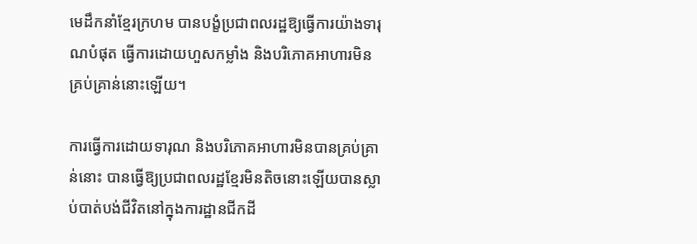មេដឹកនាំខ្មែរក្រហម បានបង្ខំប្រជាពលរដ្ឋឱ្យធ្វើការយ៉ាងទារុណបំផុត ធ្វើការដោយហួសកម្លាំង និងបរិភោគអាហារមិនគ្រប់គ្រាន់នោះឡើយ។

ការធ្វើការដោយទារុណ និងបរិភោគអាហារមិនបានគ្រប់គ្រាន់នោះ បានធ្វើឱ្យប្រជាពលរដ្ឋខ្មែរមិនតិចនោះឡើយបានស្លាប់បាត់បង់ជីវិតនៅក្នុងការដ្ឋានជីកដី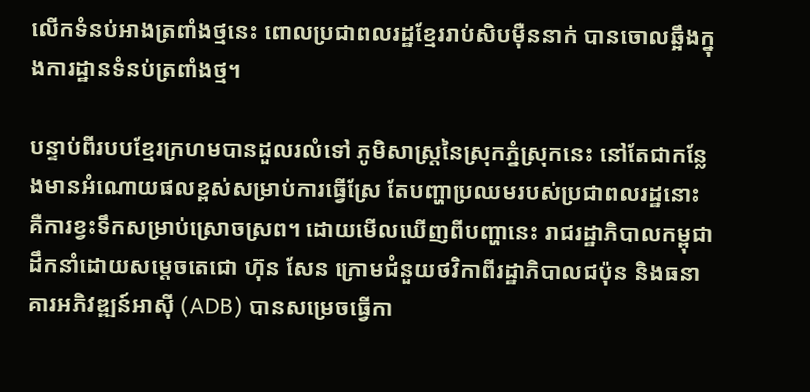លើកទំនប់អាងត្រពាំងថ្មនេះ ពោលប្រជាពលរដ្ឋខ្មែររាប់សិបម៉ឺននាក់ បានចោលឆ្អឹងក្នុងការដ្ឋានទំនប់ត្រពាំងថ្ម។

បន្ទាប់ពីរបបខ្មែរក្រហមបានដួលរលំទៅ ភូមិសាស្ត្រនៃស្រុកភ្នំស្រុកនេះ នៅតែជាកន្លែងមានអំណោយផលខ្ពស់សម្រាប់ការធ្វើស្រែ តែបញ្ហាប្រឈមរបស់ប្រជាពលរដ្ឋនោះ គឺការខ្វះទឹកសម្រាប់ស្រោចស្រព។ ដោយមើលឃើញពីបញ្ហានេះ រាជរដ្ឋាភិបាលកម្ពុជាដឹកនាំដោយសម្តេចតេជោ ហ៊ុន សែន ក្រោមជំនួយថវិកាពីរដ្ឋាភិបាលជប៉ុន និងធនាគារអភិវឌ្ឍន៍អាស៊ី (ADB) បានសម្រេចធ្វើកា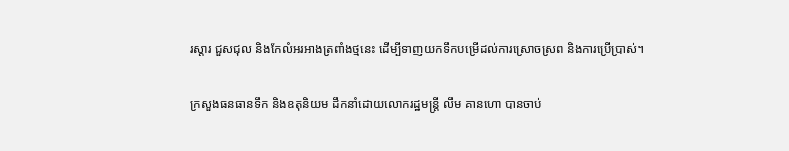រស្តារ ជួសជុល និងកែលំអរអាងត្រពាំងថ្មនេះ ដើម្បីទាញយកទឹកបម្រើដល់ការស្រោចស្រព និងការប្រើប្រាស់។

ក្រសួងធនធានទឹក និងឧតុនិយម ដឹកនាំដោយលោករដ្ឋមន្ត្រី លឹម គានហោ បានចាប់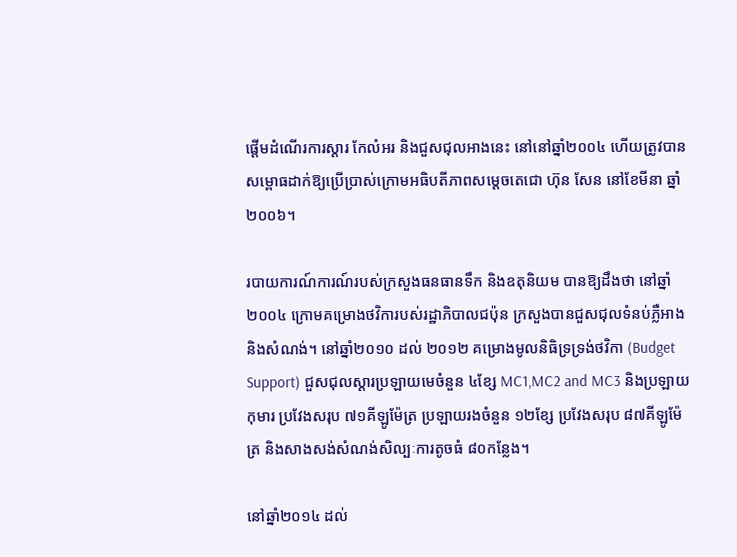ផ្តើមដំណើរការស្តារ កែលំអរ និងជួសជុលអាងនេះ នៅនៅឆ្នាំ២០០៤ ហើយត្រូវបានសម្ពោធដាក់ឱ្យប្រើប្រាស់ក្រោមអធិបតីភាពសម្តេចតេជោ ហ៊ុន សែន នៅខែមីនា ឆ្នាំ២០០៦។

របាយការណ៍ការណ៍របស់ក្រសួងធនធានទឹក និងឧតុនិយម បានឱ្យដឹងថា នៅឆ្នាំ២០០៤ ក្រោមគម្រោងថវិការបស់រដ្ឋាភិបាលជប៉ុន ក្រសួងបានជួសជុលទំនប់ភ្លឺអាង និងសំណង់។ នៅឆ្នាំ២០១០ ដល់ ២០១២ គម្រោងមូលនិធិទ្រទ្រង់ថវិកា (Budget Support) ជួសជុលស្តារប្រឡាយមេចំនួន ៤ខ្សែ MC1,MC2 and MC3 និងប្រឡាយកុមារ ប្រវែងសរុប ៧១គីឡូម៉ែត្រ ប្រឡាយរងចំនួន ១២ខ្សែ ប្រវែងសរុប ៨៧គីឡូម៉ែត្រ និងសាងសង់សំណង់សិល្បៈការតូចធំ ៨០កន្លែង។

នៅឆ្នាំ២០១៤ ដល់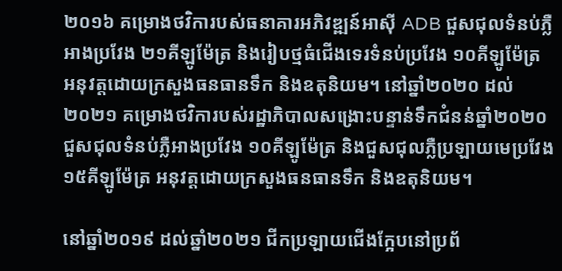២០១៦ គម្រោងថវិការបស់ធនាគារអភិវឌ្ឍន៍អាស៊ី ADB ជួសជុលទំនប់ភ្លឺអាងប្រវែង ២១គីឡូម៉ែត្រ និងរៀបថ្មធំជើងទេរទំនប់ប្រវែង ១០គីឡូម៉ែត្រ អនុវត្តដោយក្រសួងធនធានទឹក និងឧតុនិយម។ នៅឆ្នាំ២០២០ ដល់ ២០២១ គម្រោងថវិការបស់រដ្ឋាភិបាលសង្រោះបន្ទាន់ទឹកជំនន់ឆ្នាំ២០២០ ជួសជុលទំនប់ភ្លឺអាងប្រវែង ១០គីឡូម៉ែត្រ និងជួសជុលភ្លឺប្រឡាយមេប្រវែង ១៥គីឡូម៉ែត្រ អនុវត្តដោយក្រសួងធនធានទឹក និងឧតុនិយម។

នៅឆ្នាំ២០១៩ ដល់ឆ្នាំ២០២១ ជីកប្រឡាយជើងក្អែបនៅប្រព័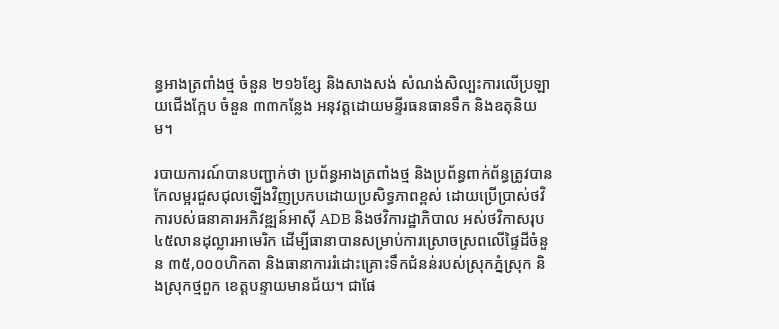ន្ធអាងត្រពាំងថ្ម ចំនួន ២១៦ខ្សែ និងសាងសង់ សំណង់សិល្បះការលើប្រឡាយជើងក្អែប ចំនួន ៣៣កន្លែង អនុវត្តដោយមន្ទីរធនធានទឹក និងឧតុនិយម។

របាយការណ៍បានបញ្ជាក់ថា ប្រព័ន្ធអាងត្រពាំងថ្ម និងប្រព័ន្ធពាក់ព័ន្ធត្រូវបានកែលម្អរជួសជុលឡើងវិញប្រកបដោយប្រសិទ្ធភាពខ្ពស់ ដោយប្រើប្រាស់ថវិការបស់ធនាគារអភិវឌ្ឍន៍អាស៊ី ADB និងថវិការដ្ឋាភិបាល អស់ថវិកាសរុប ៤៥លានដុល្លារអាមេរិក ដើម្បីធានាបានសម្រាប់ការស្រោចស្រពលើផ្ទៃដីចំនួន ៣៥,០០០ហិកតា និងធានាការរំដោះគ្រោះទឹកជំនន់របស់ស្រុកភ្នំស្រុក និងស្រុកថ្មពួក ខេត្តបន្ទាយមានជ័យ។ ជាផែ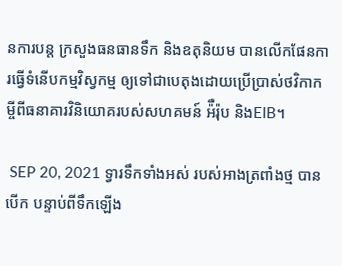នការបន្ត ក្រសួងធនធានទឹក និងឧតុនិយម បានលើកផែនការធ្វើទំនើបកម្មវិស្វកម្ម ឲ្យទៅជាបេតុងដោយប្រើប្រាស់ថវិកាកម្ចីពីធនាគារវិនិយោគរបស់សហគមន៍ អ៉ឺរ៉ុប និងEIB។

 SEP 20, 2021 ទ្វារទឹកទាំងអស់ របស់អាងត្រពាំងថ្ម បានបើក បន្ទាប់ពីទឹកឡើង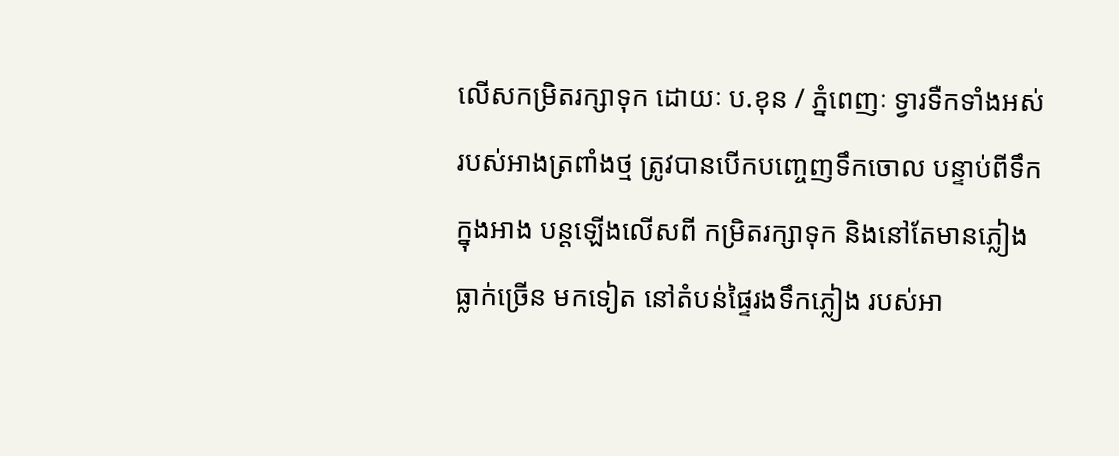លើសកម្រិតរក្សាទុក ដោយៈ ប.ខុន / ភ្នំពេញៈ ទ្វារទឺកទាំងអស់របស់អាងត្រពាំងថ្ម ត្រូវបានបើកបញ្ចេញទឹកចោល បន្ទាប់ពីទឹកក្នុងអាង បន្តឡើងលើសពី កម្រិតរក្សាទុក និងនៅតែមានភ្លៀង ធ្លាក់ច្រើន មកទៀត នៅតំបន់ផ្ទៃរងទឹកភ្លៀង របស់អា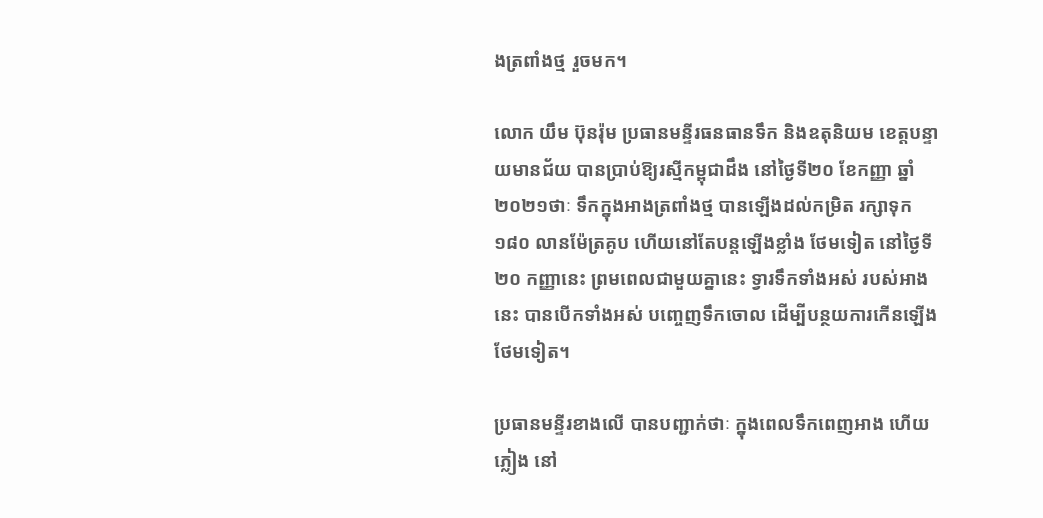ងត្រពាំងថ្ម រួចមក។

លោក យឹម ប៊ុនរ៉ុម ប្រធានមន្ទីរធនធានទឹក និងឧតុនិយម ខេត្តបន្ទាយមានជ័យ បានប្រាប់ឱ្យរស្មីកម្ពុជាដឹង នៅថ្ងៃទី២០ ខែកញ្ញា ឆ្នាំ២០២១ថាៈ ទឹកក្នុងអាងត្រពាំងថ្ម បានឡើងដល់កម្រិត រក្សាទុក ១៨០ លានម៉ែត្រគូប ហើយនៅតែបន្តឡើងខ្លាំង ថែមទៀត នៅថ្ងៃទី២០ កញ្ញានេះ ព្រមពេលជាមួយគ្នានេះ ទ្វារទឹកទាំងអស់ របស់អាងនេះ បានបើកទាំងអស់ បញ្ចេញទឹកចោល ដើម្បីបន្ថយការកើនឡើង ថែមទៀត។

ប្រធានមន្ទីរខាងលើ បានបញ្ជាក់ថាៈ ក្នុងពេលទឹកពេញអាង ហើយភ្លៀង នៅ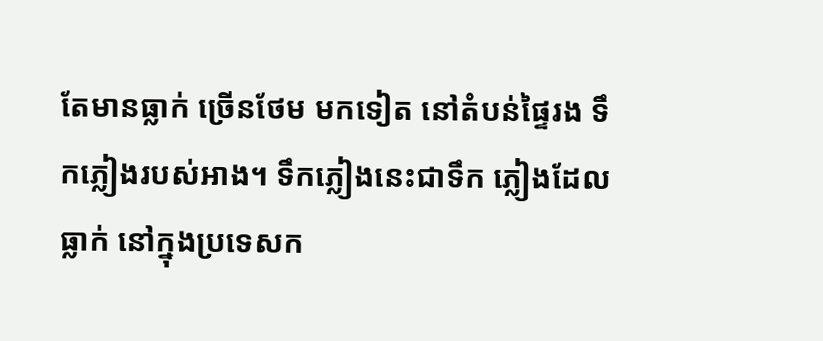តែមានធ្លាក់ ច្រើនថែម មកទៀត នៅតំបន់ផ្ទៃរង ទឹកភ្លៀងរបស់អាង។ ទឹកភ្លៀងនេះជាទឹក ភ្លៀងដែលធ្លាក់ នៅក្នុងប្រទេសក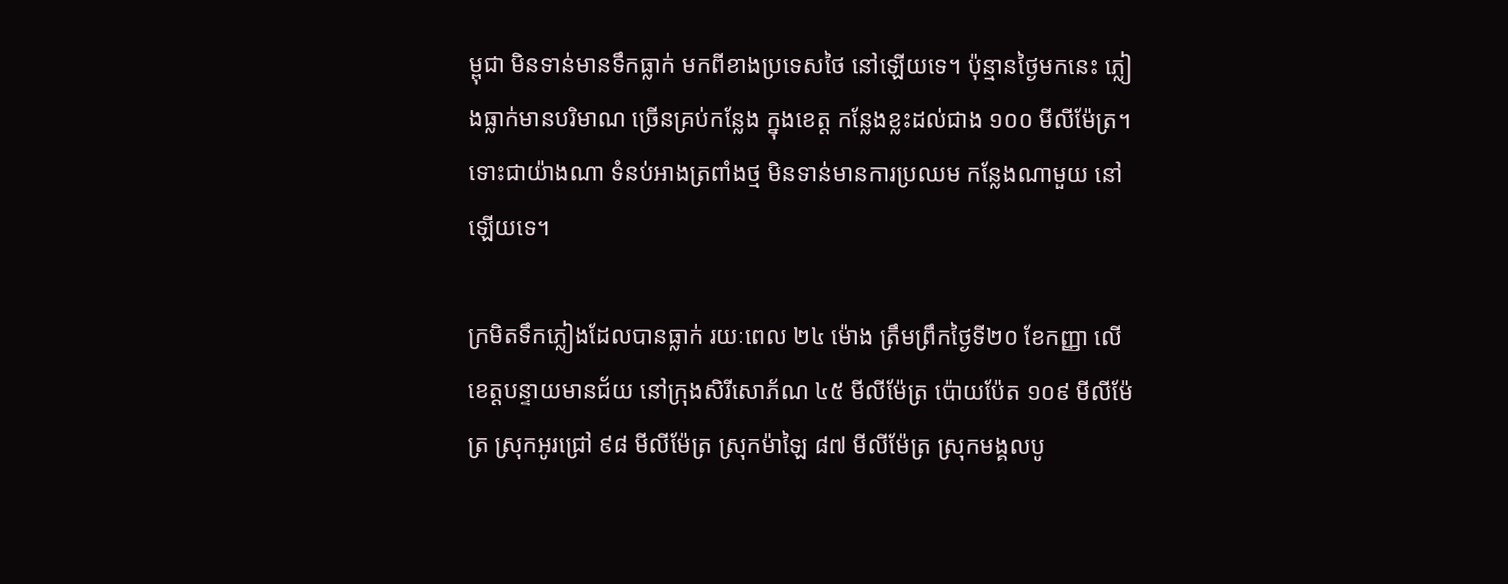ម្ពុជា មិនទាន់មានទឹកធ្លាក់ មកពីខាងប្រទេសថៃ នៅឡើយទេ។ ប៉ុន្មានថ្ងៃមកនេះ ភ្លៀងធ្លាក់មានបរិមាណ ច្រើនគ្រប់កន្លែង ក្នុងខេត្ត កន្លែងខ្លះដល់ជាង ១០០ មីលីម៉ែត្រ។ ទោះជាយ៉ាងណា ទំនប់អាងត្រពាំងថ្ម មិនទាន់មានការប្រឈម កន្លែងណាមួយ នៅឡើយទេ។

ក្រមិតទឹកភ្លៀងដែលបានធ្លាក់ រយៈពេល ២៤ ម៉ោង ត្រឹមព្រឹកថ្ងៃទី២០ ខែកញ្ញា លើខេត្តបន្ទាយមានជ័យ នៅក្រុងសិរីសោភ័ណ ៤៥ មីលីម៉ែត្រ ប៉ោយប៉ែត ១០៩ មីលីម៉ែត្រ ស្រុកអូរជ្រៅ ៩៨ មីលីម៉ែត្រ ស្រុកម៉ាឡៃ ៨៧ មីលីម៉ែត្រ ស្រុកមង្គលបូ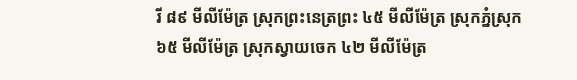រី ៨៩ មីលីម៉ែត្រ ស្រុកព្រះនេត្រព្រះ ៤៥ មីលីម៉ែត្រ ស្រុកភ្នំស្រុក ៦៥ មីលីម៉ែត្រ ស្រុកស្វាយចេក ៤២ មីលីម៉ែត្រ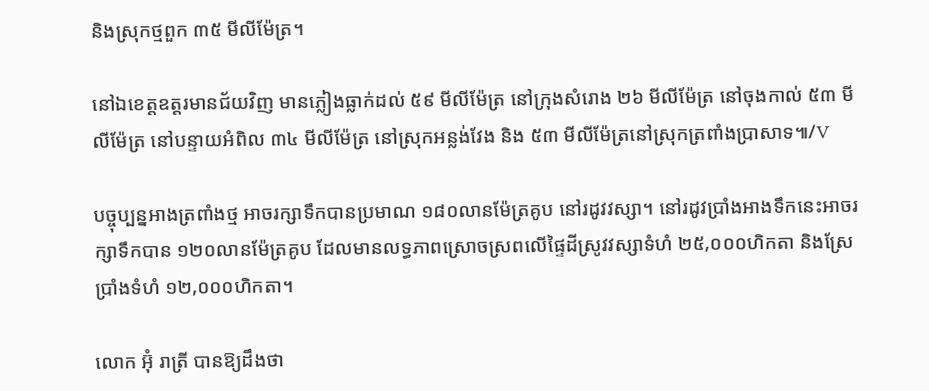និងស្រុកថ្មពួក ៣៥ មីលីម៉ែត្រ។

នៅឯខេត្តឧត្តរមានជ័យវិញ មានភ្លៀងធ្លាក់ដល់ ៥៩ មីលីម៉ែត្រ នៅក្រុងសំរោង ២៦ មីលីម៉ែត្រ នៅចុងកាល់ ៥៣ មីលីម៉ែត្រ នៅបន្ទាយអំពិល ៣៤ មីលីម៉ែត្រ នៅស្រុកអន្លង់វែង និង ៥៣ មីលីម៉ែត្រនៅស្រុកត្រពាំងប្រាសាទ៕/V

បច្ចុប្បន្នអាងត្រពាំងថ្ម អាចរក្សាទឹកបានប្រមាណ ១៨០លានម៉ែត្រគូប នៅរដូវវស្សា។ នៅរដូវប្រាំងអាងទឹកនេះអាចរក្សាទឹកបាន ១២០លានម៉ែត្រគូប ដែលមានលទ្ធភាពស្រោចស្រពលើផ្ទៃដីស្រូវវស្សាទំហំ ២៥,០០០ហិកតា និងស្រែប្រាំងទំហំ ១២,០០០ហិកតា។

លោក អ៊ុំ រាត្រី បានឱ្យដឹងថា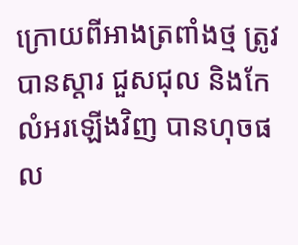ក្រោយពីអាងត្រពាំងថ្ម ត្រូវបានស្តារ ជួសជុល និងកែលំអរឡើងវិញ បានហុចផល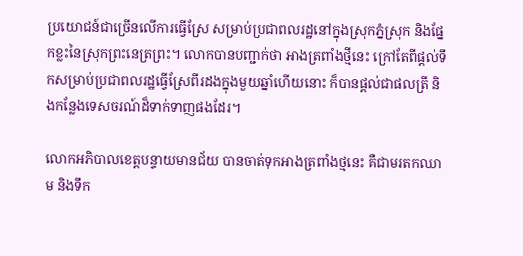ប្រយោជន៍ជាច្រើនលើការធ្វើស្រែ សម្រាប់ប្រជាពលរដ្ឋនៅក្នុងស្រុកភ្នំស្រុក និងផ្នែកខ្លះនៃស្រុកព្រះនេត្រព្រះ។ លោកបានបញ្ជាក់ថា អាងត្រពាំងថ្មីនេះ ក្រៅតែពីផ្តល់ទឹកសម្រាប់ប្រជាពលរដ្ឋធ្វើស្រែពីរដងក្នុងមួយឆ្នាំហើយនោះ ក៏បានផ្តល់ជាផលត្រី និងកន្លែងទេសចរណ៍ដ៏ទាក់ទាញផងដែរ។

លោកអភិបាលខេត្តបន្ទាយមានជ័យ បានចាត់ទុកអាងត្រពាំងថ្មនេះ គឺជាមរតកឈាម និងទឹក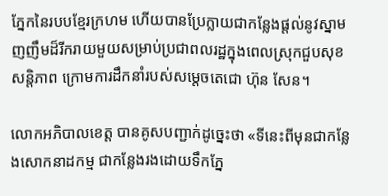ភ្នែកនៃរបបខ្មែរក្រហម ហើយបានប្រែក្លាយជាកន្លែងផ្តល់នូវស្នាមញញឹមដ៏រីករាយមួយសម្រាប់ប្រជាពលរដ្ឋក្នុងពេលស្រុកជួបសុខសន្តិភាព ក្រោមការដឹកនាំរបស់សម្តេចតេជោ ហ៊ុន សែន។

លោកអភិបាលខេត្ត បានគូសបញ្ជាក់ដូច្នេះថា «ទីនេះពីមុនជាកន្លែងសោកនាដកម្ម ជាកន្លែងរងដោយទឹកភ្នែ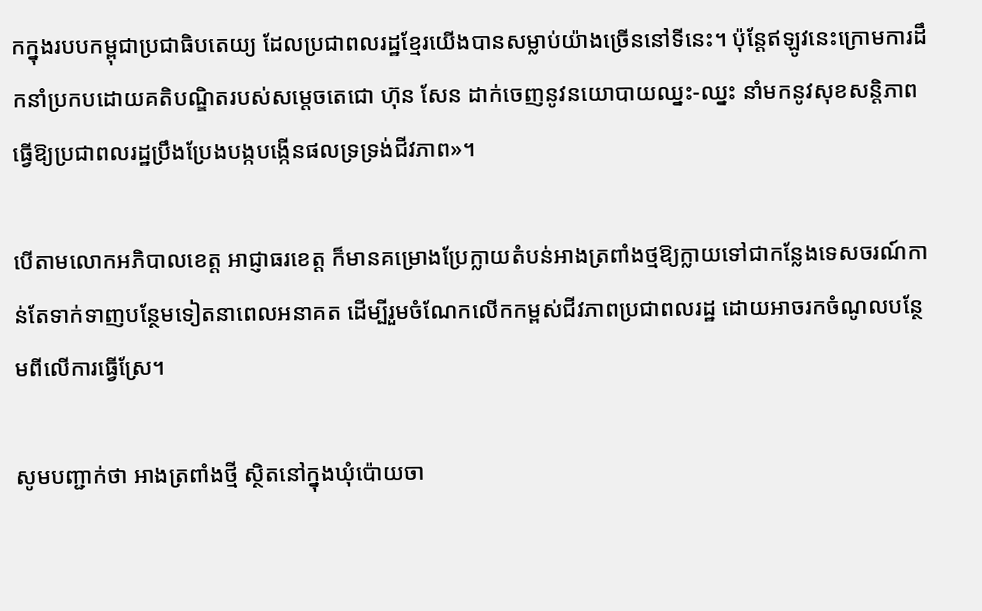កក្នុងរបបកម្ពុជាប្រជាធិបតេយ្យ ដែលប្រជាពលរដ្ឋខ្មែរយើងបានសម្លាប់យ៉ាងច្រើននៅទីនេះ។ ប៉ុន្តែឥឡូវនេះក្រោមការដឹកនាំប្រកបដោយគតិបណ្ឌិតរបស់សម្តេចតេជោ ហ៊ុន សែន ដាក់ចេញនូវនយោបាយឈ្នះ-ឈ្នះ នាំមកនូវសុខសន្តិភាព ធ្វើឱ្យប្រជាពលរដ្ឋប្រឹងប្រែងបង្កបង្កើនផលទ្រទ្រង់ជីវភាព»។

បើតាមលោកអភិបាលខេត្ត អាជ្ញាធរខេត្ត ក៏មានគម្រោងប្រែក្លាយតំបន់អាងត្រពាំងថ្មឱ្យក្លាយទៅជាកន្លែងទេសចរណ៍កាន់តែទាក់ទាញបន្ថែមទៀតនាពេលអនាគត ដើម្បីរួមចំណែកលើកកម្ពស់ជីវភាពប្រជាពលរដ្ឋ ដោយអាចរកចំណូលបន្ថែមពីលើការធ្វើស្រែ។

សូមបញ្ជាក់ថា អាងត្រពាំងថ្មី ស្ថិតនៅក្នុងឃុំប៉ោយចា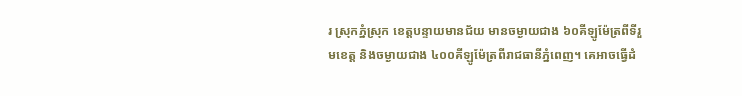រ ស្រុកភ្នំស្រុក ខេត្តបន្ទាយមានជ័យ មានចម្ងាយជាង ៦០គីឡូម៉ែត្រពីទីរួមខេត្ត និងចម្ងាយជាង ៤០០គីឡូម៉ែត្រពីរាជធានីភ្នំពេញ។ គេអាចធ្វើដំ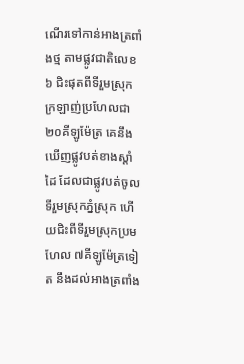ណើរទៅកាន់អាងត្រពាំងថ្ម តាមផ្លូវជាតិលេខ៦ ជិះផុតពីទីរួមស្រុកក្រឡាញ់ប្រហែលជា ២០គីឡូម៉ែត្រ គេនឹងឃើញផ្លូវបត់ខាងស្តាំដៃ ដែលជាផ្លូវបត់ចូលទីរួមស្រុកភ្នំស្រុក ហើយជិះពីទីរួមស្រុកប្រមហែល ៧គីឡូម៉ែត្រទៀត នឹងដល់អាងត្រពាំង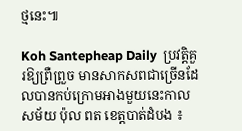ថ្មនេះ៕

Koh Santepheap Daily  ប្រវត្តិគួរឱ្យព្រឺព្រួច មានសាកសពជាច្រើនដែលបានកប់ក្រោមអាងមួយនេះកាលសម័យ ប៉ុល ពត ខេត្តបាត់ដំបង ៖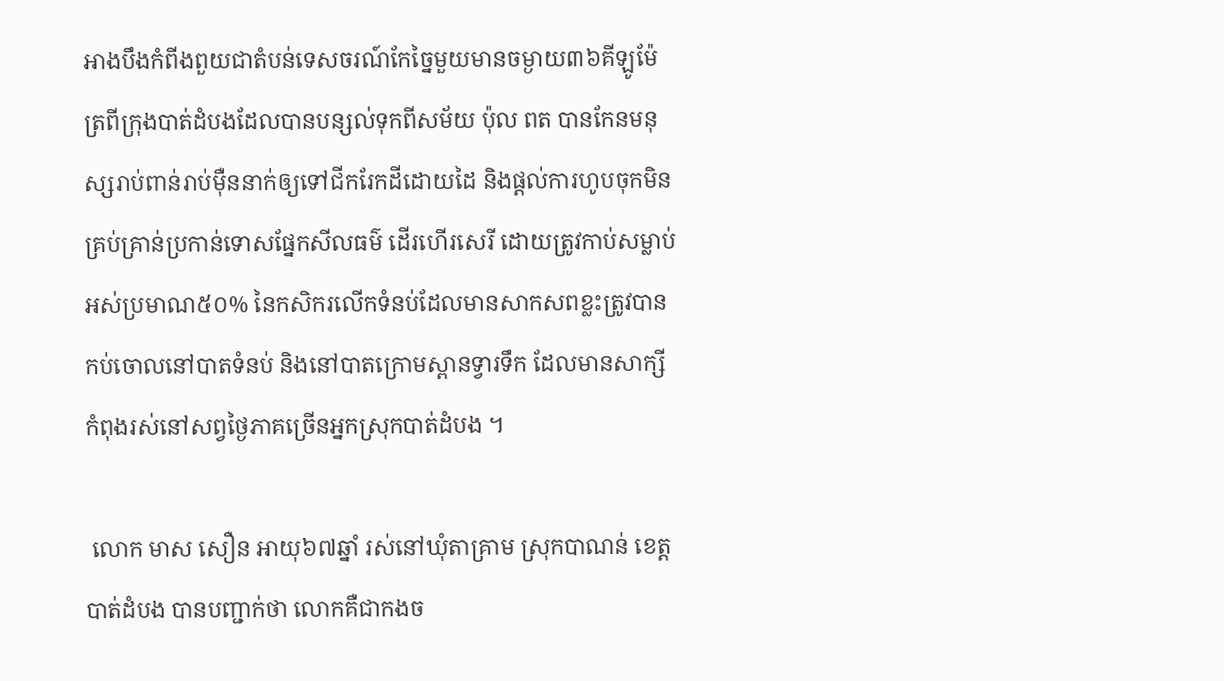អាងបឹងកំពីងពួយជាតំបន់ទេសចរណ៍កែច្នៃមួយមានចម្ងាយ៣៦គីឡូម៉ែត្រពីក្រុងបាត់ដំបងដែលបានបន្សល់ទុកពីសម័យ ប៉ុល ពត បានកែនមនុស្សរាប់ពាន់រាប់ម៉ឺននាក់ឲ្យទៅជីករែកដីដោយដៃ និងផ្តល់ការហូបចុកមិនគ្រប់គ្រាន់ប្រកាន់ទោសផ្នែកសីលធម៌ ដើរហើរសេរី ដោយត្រូវកាប់សម្លាប់អស់ប្រមាណ៥០% នៃកសិករលើកទំនប់ដែលមានសាកសពខ្លះត្រូវបានកប់ចោលនៅបាតទំនប់ និងនៅបាតក្រោមស្ពានទ្វារទឹក ដែលមានសាក្សីកំពុងរស់នៅសព្វថ្ងៃភាគច្រើនអ្នកស្រុកបាត់ដំបង ។

 លោក មាស សឿន អាយុ៦៧ឆ្នាំ រស់នៅឃុំតាគ្រាម ស្រុកបាណន់ ខេត្តបាត់ដំបង បានបញ្ជាក់ថា លោកគឺជាកងច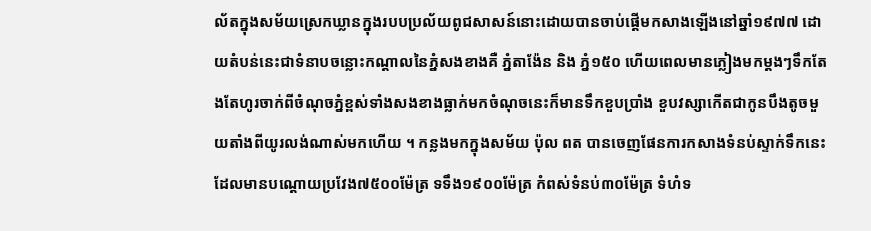ល័តក្នុងសម័យស្រេកឃ្លានក្នុងរបបប្រល័យពូជសាសន៍នោះដោយបានចាប់ផ្តើមកសាងឡើងនៅឆ្នាំ១៩៧៧ ដោយតំបន់នេះជាទំនាបចន្លោះកណ្តាលនៃភ្នំសងខាងគឺ ភ្នំតាង៉ែន និង ភ្នំ១៥០ ហើយពេលមានភ្លៀងមកម្តងៗទឹកតែងតែហូរចាក់ពីចំណុចភ្នំខ្ពស់ទាំងសងខាងធ្លាក់មកចំណុចនេះក៏មានទឹកខួបប្រាំង ខួបវស្សាកើតជាកូនបឹងតូចមួយតាំងពីយូរលង់ណាស់មកហើយ ។ កន្លងមកក្នុងសម័យ ប៉ុល ពត បានចេញផែនការកសាងទំនប់ស្ទាក់ទឹកនេះដែលមានបណ្តោយប្រវែង៧៥០០ម៉ែត្រ ទទឹង១៩០០ម៉ែត្រ កំពស់ទំនប់៣០ម៉ែត្រ ទំហំទ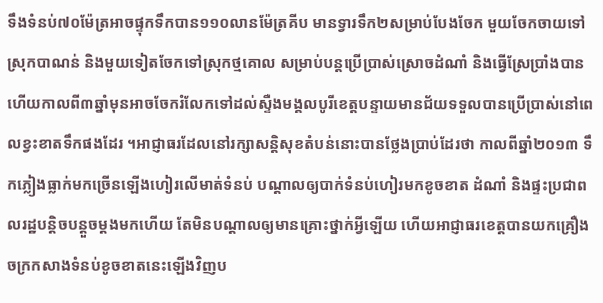ទឹងទំនប់៧០ម៉ែត្រអាចផ្ទុកទឹកបាន១១០លានម៉ែត្រគីប មានទ្វារទឹក២សម្រាប់បែងចែក មួយចែកចាយទៅស្រុកបាណន់ និងមួយទៀតចែកទៅស្រុកថ្មគោល សម្រាប់បន្តប្រើប្រាស់ស្រោចដំណាំ និងធ្វើស្រែប្រាំងបាន ហើយកាលពី៣ឆ្នាំមុនអាចចែករំលែកទៅដល់ស្ទឺងមង្គលបូរីខេត្តបន្ទាយមានជ័យទទួលបានប្រើប្រាស់នៅពេលខ្វះខាតទឹកផងដែរ ។អាជ្ញាធរដែលនៅរក្សាសន្តិសុខតំបន់នោះបានថ្លែងប្រាប់ដែរថា កាលពីឆ្នាំ២០១៣ ទឹកភ្លៀងធ្លាក់មកច្រើនឡើងហៀរលើមាត់ទំនប់ បណ្តាលឲ្យបាក់ទំនប់ហៀរមកខូចខាត ដំណាំ និងផ្ទះប្រជាពលរដ្ឋបន្តិចបន្តួចម្តងមកហើយ តែមិនបណ្តាលឲ្យមានគ្រោះថ្នាក់អ្វីឡើយ ហើយអាជ្ញាធរខេត្តបានយកគ្រឿងចក្រកសាងទំនប់ខូចខាតនេះឡើងវិញប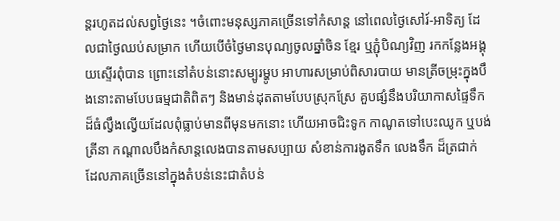ន្តរហូតដល់សព្វថ្ងៃនេះ ។ចំពោះមនុស្សភាគច្រើនទៅកំសាន្ត នៅពេលថ្ងៃសៅរ៍-អាទិត្យ ដែលជាថ្ងៃឈប់សម្រាក ហើយបើចំថ្ងៃមានបុណ្យចូលឆ្នាំចិន ខ្មែរ ឬភ្ជុំបិណ្យវិញ រកកន្លែងអង្គុយស្ទើរពុំបាន ព្រោះនៅតំបន់នោះសម្បូរម្ហូប អាហារសម្រាប់ពិសារបាយ មានត្រីចម្រុះក្នុងបឹងនោះតាមបែបធម្មជាតិពិតៗ និងមាន់ដុតតាមបែបស្រុកស្រែ គួបផ្សំនឹងបរិយាកាសផ្ទៃទឹកដ៏ធំល្វឹងល្វើយដែលពុំធ្លាប់មានពីមុនមកនោះ ហើយអាចជិះទូក កាណូតទៅបេះឈូក ឬបង់ត្រីនា កណ្តាលបឹងកំសាន្តលេងបានតាមសប្បាយ សំខាន់ការងូតទឹក លេងទឹក ដ៏ត្រជាក់ ដែលភាគច្រើននៅក្នុងតំបន់នេះជាតំបន់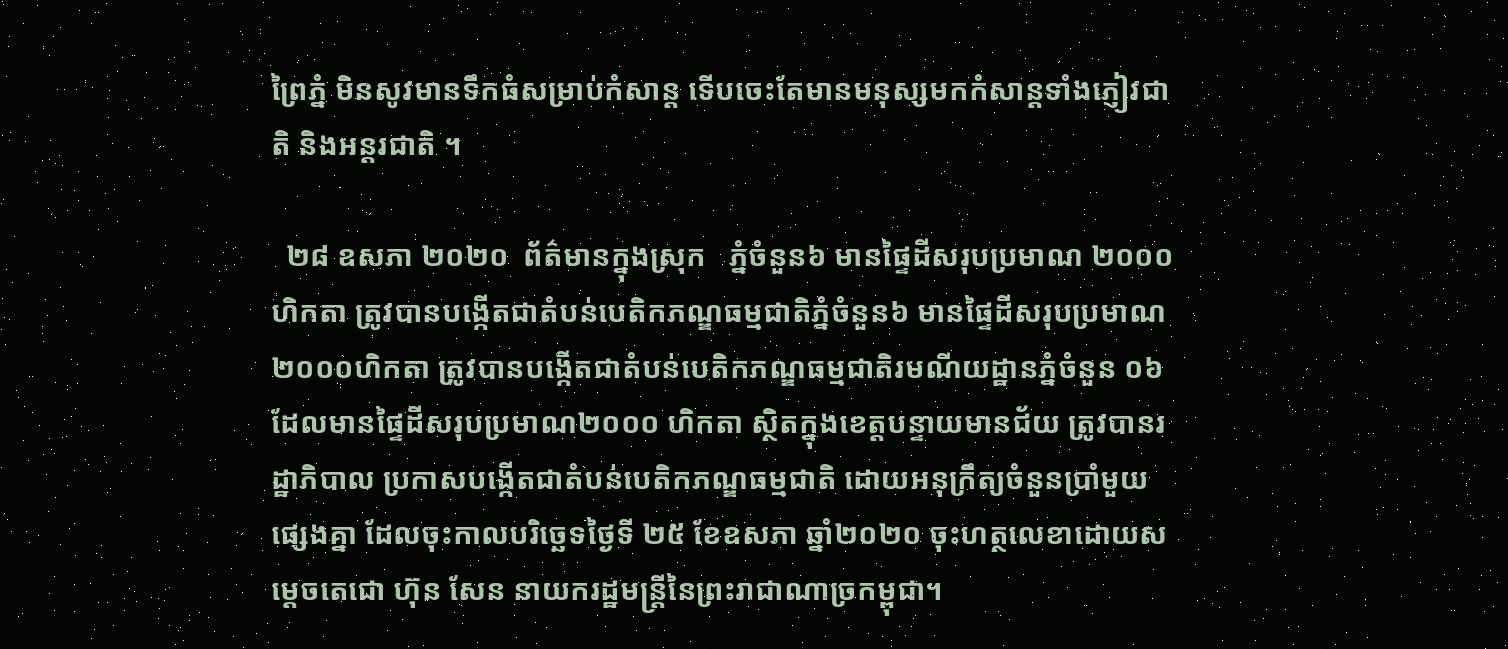ព្រៃភ្នំ មិនសូវមានទឹកធំសម្រាប់កំសាន្ត ទើបចេះតែមានមនុស្សមកកំសាន្តទាំងភ្ញៀវជាតិ និងអន្តរជាតិ ។

  ២៨ ឧសភា ២០២០  ព័ត៌មានក្នុងស្រុក   ភ្នំចំនួន៦ មានផ្ទៃដីសរុបប្រមាណ ២០០០ហិកតា ត្រូវបានបង្កើតជាតំបន់បេតិកភណ្ឌធម្មជាតិភ្នំចំនួន៦ មានផ្ទៃដីសរុបប្រមាណ ២០០០ហិកតា ត្រូវបានបង្កើតជាតំបន់បេតិកភណ្ឌធម្មជាតិរមណីយដ្ឋានភ្នំចំនួន ០៦  ដែលមានផ្ទៃដីសរុបប្រមាណ២០០០ ហិកតា ស្ថិតក្នុងខេត្តបន្ទាយមានជ័យ ត្រូវបានរដ្ឋាភិបាល ប្រកាសបង្កើតជាតំបន់បេតិកភណ្ឌធម្មជាតិ ដោយអនុក្រឹត្យចំនួនប្រាំមួយផ្សេងគ្នា ដែលចុះកាលបរិច្ឆេទថ្ងៃទី ២៥ ខែឧសភា ឆ្នាំ២០២០ ចុះហត្ថលេខាដោយសម្តេចតេជោ ហ៊ុន សែន នាយករដ្ឋមន្ត្រីនៃព្រះរាជាណាច្រកម្ពុជា។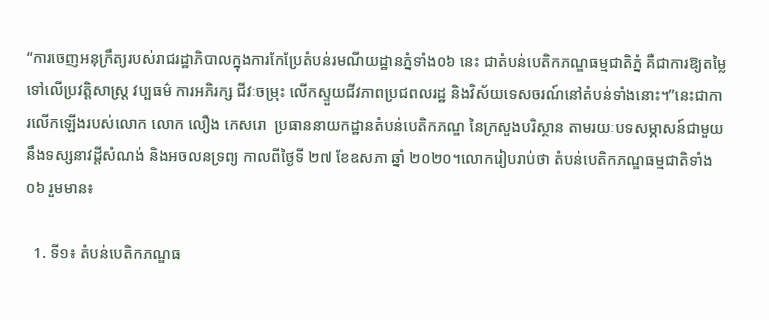“ការចេញអនុក្រឹត្យរបស់រាជរដ្ឋាភិបាលក្នុងការកែប្រែតំបន់រមណីយដ្ឋានភ្នំទាំង០៦ នេះ ជាតំបន់បេតិកភណ្ឌធម្មជាតិភ្នំ គឺជាការឱ្យតម្លៃទៅលើប្រវត្តិសាស្ត្រ វប្បធម៌ ការអភិរក្ស ជីវៈចម្រុះ លើកស្ទួយជីវភាពប្រជពលរដ្ឋ និងវិស័យទេសចរណ៍នៅតំបន់ទាំងនោះ។”នេះជាការលើកឡើងរបស់លោក លោក លឿង កេសរោ  ប្រធាននាយកដ្ឋានតំបន់បេតិកភណ្ឌ នៃក្រសួងបរិស្ថាន តាមរយៈបទសម្ភាសន៍ជាមួយនឹងទស្សនាវដ្តីសំណង់ និងអចលនទ្រព្យ កាលពីថ្ងៃទី ២៧ ខែឧសភា ឆ្នាំ ២០២០។លោករៀបរាប់ថា តំបន់បេតិកភណ្ឌធម្មជាតិទាំង ០៦ រួមមាន៖

  1. ទី១៖ តំបន់បេតិកភណ្ឌធ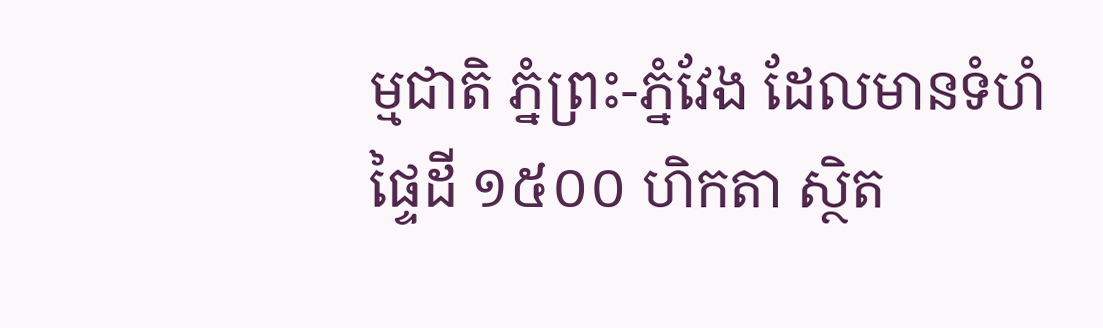ម្មជាតិ ភ្នំព្រះ-ភ្នំវែង ដែលមានទំហំផ្ទៃដី ១៥០០ ហិកតា ស្ថិត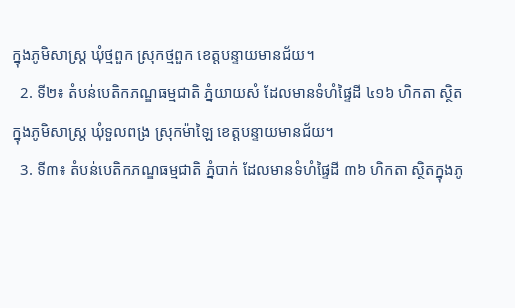ក្នុងភូមិសាស្រ្ត ឃុំថ្មពួក ស្រុកថ្មពួក ខេត្តបន្ទាយមានជ័យ។
  2. ទី២៖ តំបន់បេតិកភណ្ឌធម្មជាតិ ភ្នំយាយសំ ដែលមានទំហំផ្ទៃដី ៤១៦ ហិកតា ស្ថិតក្នុងភូមិសាស្រ្ត ឃុំទួលពង្រ ស្រុកម៉ាឡៃ ខេត្តបន្ទាយមានជ័យ។
  3. ទី៣៖ តំបន់បេតិកភណ្ឌធម្មជាតិ ភ្នំបាក់ ដែលមានទំហំផ្ទៃដី ៣៦ ហិកតា ស្ថិតក្នុងភូ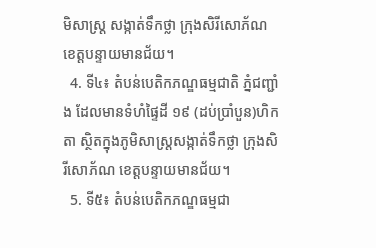មិសាស្រ្ត សង្កាត់ទឹកថ្លា ក្រុងសិរីសោភ័ណ ខេត្តបន្ទាយមានជ័យ។
  4. ទី៤៖ តំបន់បេតិកភណ្ឌធម្មជាតិ ភ្នំជញ្ជាំង ដែលមានទំហំផ្ទៃដី ១៩ (ដប់ប្រាំបួន)ហិកតា ស្ថិតក្នុងភូមិសាស្រ្តសង្កាត់ទឹកថ្លា ក្រុងសិរីសោភ័ណ ខេត្តបន្ទាយមានជ័យ។
  5. ទី៥៖ តំបន់បេតិកភណ្ឌធម្មជា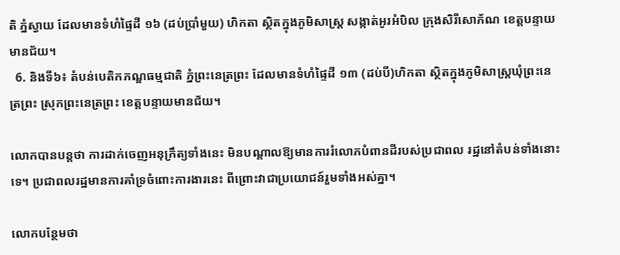តិ ភ្នំស្វាយ ដែលមានទំហំផ្ទៃដី ១៦ (ដប់ប្រាំមួយ) ហិកតា ស្ថិតក្នុងភូមិសាស្រ្ត សង្កាត់អូរអំបិល ក្រុងសិរីសោភ័ណ ខេត្តបន្ទាយមានជ័យ។
  6. និងទី៦៖ តំបន់បេតិកភណ្ឌធម្មជាតិ ភ្នំព្រះនេត្រព្រះ ដែលមានទំហំផ្ទៃដី ១៣ (ដប់បី)ហិកតា ស្ថិតក្នុងភូមិសាស្រ្តឃុំព្រះនេត្រព្រះ ស្រុកព្រះនេត្រព្រះ ខេត្តបន្ទាយមានជ័យ។

លោកបានបន្តថា ការដាក់ចេញអនុក្រឹត្យទាំងនេះ មិនបណ្តាលឱ្យមានការរំលោភបំពានដីរបស់ប្រជាពល រដ្ឋនៅតំបន់ទាំងនោះទេ។ ប្រជាពលរដ្ឋមានការគាំទ្រចំពោះការងារនេះ ពីព្រោះវាជាប្រយោជន៍រួមទាំងអស់គ្នា។

លោកបន្ថែមថា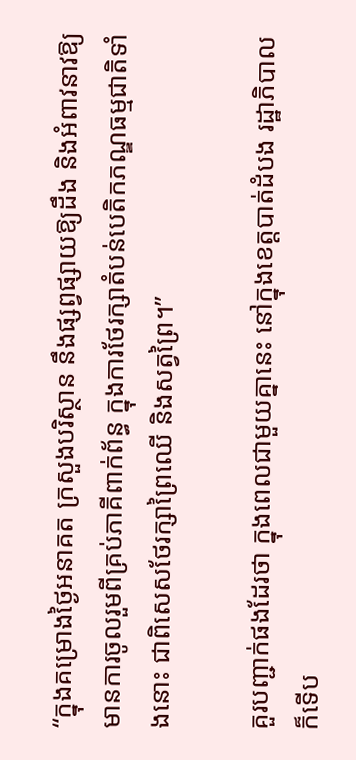“ក្នុងគម្រោងថ្ងៃអនាគត ក្រសួងបរិស្ថាន នឹងផ្សព្វផ្សាយឱ្យដឹង និងអំពាវនាវឱ្យមានការចូលរួមពីគ្រប់ភាគីពាក់ព័ន្ធ ក្នុងការថែរក្សាតំបន់បេតិកភណ្ឌធម្មជាតិទាំងនោះ ជាពិសេសថែរក្សាព្រៃឈើ និងសត្វព្រៃ។”

គួរបញ្ជាក់ផងដែរថា ក្នុងពេលជាមួយគ្នានេះ នៅក្នុងខេត្តបាត់ដំបង រដ្ឋាភិបាលក៏ទើប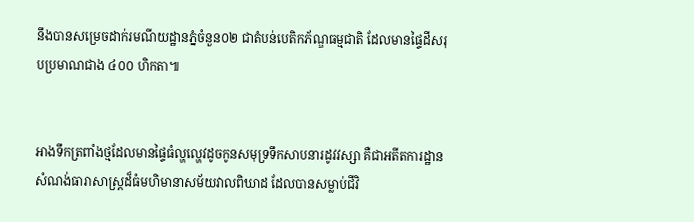នឹងបានសម្រេចដាក់រមណីយដ្ឋានភ្នំចំនួន០២ ជាតំបន់បេតិកភ័ណ្ឌធម្មជាតិ ដែលមានផ្ទៃដីសរុបប្រមាណជាង ៤០០ ហិកតា៕


អាងទឹកត្រពាំងថ្មដែលមានផ្ទៃធំល្ហល្ហេវដូចកូនសមុទ្រទឹកសាបនារដូវវស្សា គឺជាអតីតការដ្ឋានសំណង់ធារាសាស្រ្តដ៏ធំមហិមានាសម័យវាលពិឃាដ ដែលបានសម្លាប់ជីវិ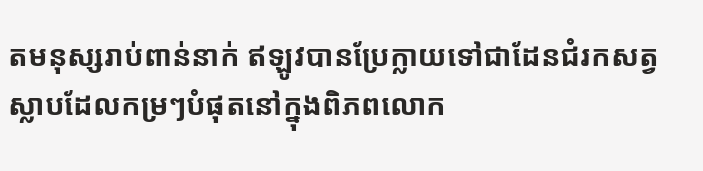តមនុស្សរាប់ពាន់នាក់ ឥឡូវបានប្រែក្លាយទៅជាដែនជំរកសត្វស្លាបដែលកម្រៗបំផុតនៅក្នុងពិភពលោក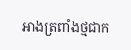អាងត្រពាំងថ្មជាក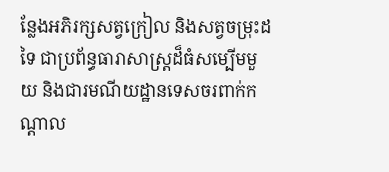ន្លែងអភិរក្សសត្វក្រៀល និងសត្វចម្រុះដទៃ ជាប្រព័ន្ធធារាសាស្ត្រដ៏ធំសម្បើមមួយ និងជារមណីយដ្ឋានទេសចរពាក់កណ្តាល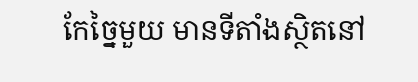កែច្នៃមួយ មានទីតាំងស្ថិតនៅ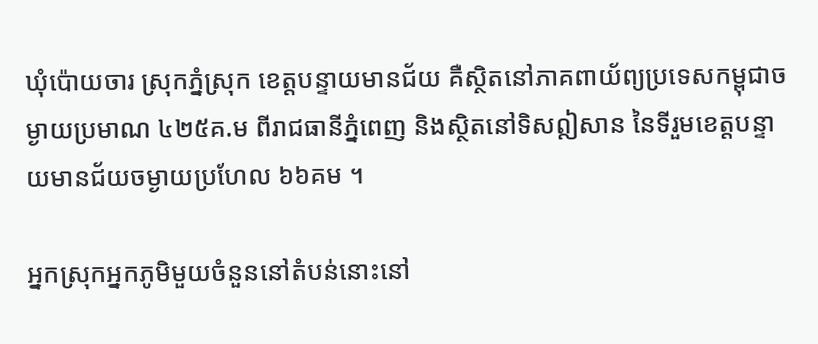ឃុំប៉ោយចារ ស្រុកភ្នំស្រុក ខេត្តបន្ទាយមានជ័យ គឺស្ថិតនៅភាគពាយ័ព្យប្រទេសកម្ពុជាចម្ងាយប្រមាណ ៤២៥គ.ម ពីរាជធានីភ្នំពេញ និងស្ថិតនៅទិសឦសាន នៃទីរួមខេត្តបន្ទាយមានជ័យចម្ងាយប្រហែល ៦៦គម ។

អ្នកស្រុកអ្នកភូមិមួយចំនួននៅតំបន់នោះនៅ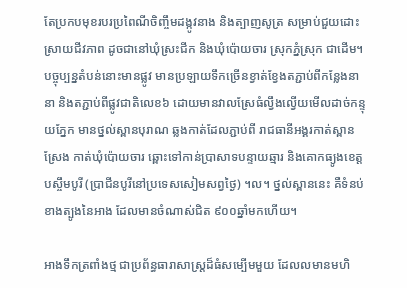តែប្រកបមុខរបរប្រពៃណីចិញ្ចឹមដង្កូវនាង និងត្បាញសូត្រ សម្រាប់ជួយដោះស្រាយជីវភាព ដូចជានៅឃុំស្រះជីក និងឃុំប៉ោយចារ ស្រុកភ្នំស្រុក ជាដើម។
បច្ចុប្បន្នតំបន់នោះមានផ្លូវ មានប្រឡាយទឹកច្រើនខ្វាត់ខ្វែងតភ្ជាប់ពីកន្លែងនានា និងតភ្ជាប់ពីផ្លូវជាតិលេខ៦ ដោយមានវាលស្រែធំល្វឹងល្វើយមើលដាច់កន្ទុយភ្នែក មានថ្នល់ស្ពានបុរាណ ឆ្លងកាត់ដែលភ្ជាប់ពី រាជធានីអង្គរកាត់ស្ពានស្រែង កាត់ឃុំប៉ោយចារ ឆ្ពោះទៅកាន់ប្រាសាទបន្ទាយឆ្មារ និងគោកធ្យូងខេត្តបស្ចឹមបូរី (ប្រាជីនបូរីនៅប្រទេសសៀមសព្វថ្ងៃ) ។ល។ ថ្នល់ស្ពាននេះ គឺទំនប់ខាងត្បូងនៃអាង ដែលមានចំណាស់ជិត ៩០០ឆ្នាំមកហើយ។

អាងទឹកត្រពាំងថ្ម ជាប្រព័ន្ធធារាសាស្ត្រដ៏ធំសម្បើមមួយ ដែលលមានមហិ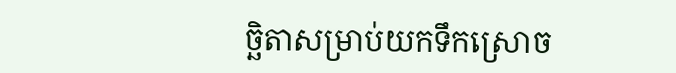ច្ឆិតាសម្រាប់យកទឹកស្រោច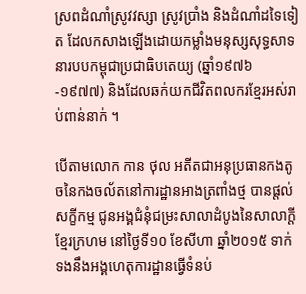ស្រពដំណាំស្រូវវស្សា ស្រូវប្រាំង និងដំណាំដទៃទៀត ដែលកសាងឡើងដោយកម្លាំងមនុស្សសុទ្ធសាទនារបបកម្ពុជាប្រជាធិបតេយ្យ (ឆ្នាំ១៩៧៦-១៩៧៧) និងដែលឆក់យកជីវិតពលករខ្មែរអស់រាប់ពាន់នាក់ ។

បើតាមលោក កាន ថុល អតីតជាអនុប្រធានកងតូចនៃកងចល័តនៅការដ្ឋានអាងត្រពាំងថ្ម បានផ្តល់សក្ខីកម្ម ជូនអង្គជំនុំជម្រះសាលាដំបូងនៃសាលាក្ដីខ្មែរក្រហម នៅថ្ងៃទី១០ ខែសីហា ឆ្នាំ២០១៥ ទាក់ទងនឹងអង្គហេតុការដ្ឋានធ្វើទំនប់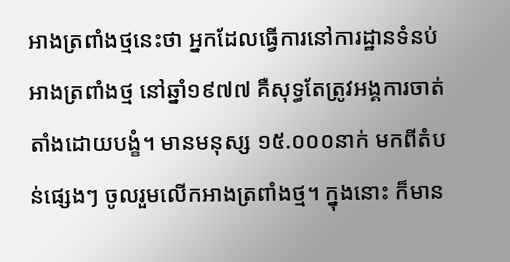អាងត្រពាំងថ្មនេះថា អ្នកដែលធ្វើការនៅការដ្ឋានទំនប់អាងត្រពាំងថ្ម នៅឆ្នាំ១៩៧៧ គឺសុទ្ធតែត្រូវអង្គការចាត់តាំងដោយបង្ខំ។ មានមនុស្ស ១៥.០០០នាក់ មកពីតំបន់ផ្សេងៗ ចូលរួមលើកអាងត្រពាំងថ្ម។ ក្នុងនោះ ក៏មាន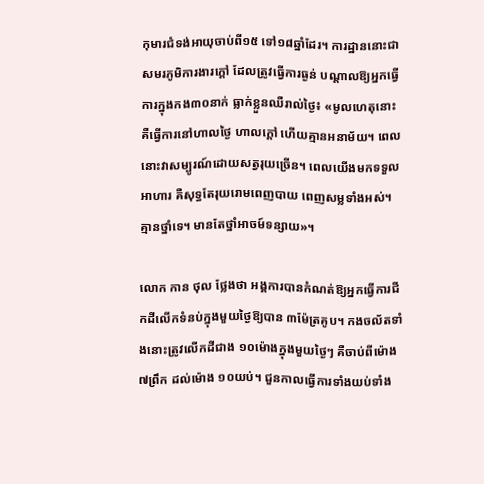កុមារជំទង់អាយុចាប់ពី១៥ ទៅ១៨ឆ្នាំដែរ។ ការដ្ឋាននោះជាសមរភូមិការងារក្ដៅ ដែលត្រូវធ្វើការធ្ងន់ បណ្ដាលឱ្យអ្នកធ្វើការក្នុងកង៣០នាក់ ធ្លាក់ខ្លួនឈឺរាល់ថ្ងៃ៖ «មូលហេតុនោះ គឺធ្វើការនៅហាលថ្ងៃ ហាលក្ដៅ ហើយគ្មានអនាម័យ។ ពេលនោះវាសម្បូរណ៍ដោយសត្វរុយច្រើន។ ពេលយើងមកទទួលអាហារ គឺសុទ្ធតែរុយរោមពេញបាយ ពេញសម្លទាំងអស់។ គ្មានថ្នាំទេ។ មានតែថ្នាំអាចម៍ទន្សាយ»។

លោក កាន ថុល ថ្លែងថា អង្គការបានកំណត់ឱ្យអ្នកធ្វើការជីកដីលើកទំនប់ក្នុងមួយថ្ងៃឱ្យបាន ៣ម៉ែត្រគូប។ កងចល័តទាំងនោះត្រូវលើកដីជាង ១០ម៉ោងក្នុងមួយថ្ងៃៗ គឺចាប់ពីម៉ោង ៧ព្រឹក ដល់ម៉ោង ១០យប់។ ជួនកាលធ្វើការទាំងយប់ទាំង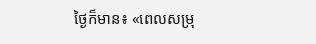ថ្ងៃក៏មាន៖ «ពេលសម្រុ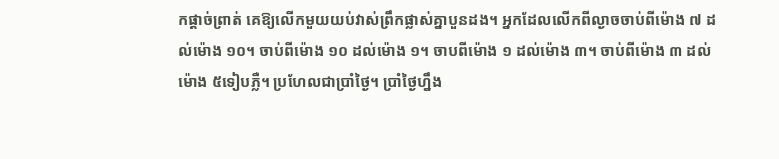កផ្ដាច់ព្រាត់ គេឱ្យលើកមួយយប់វាស់ព្រឹកផ្លាស់គ្នាបួនដង។ អ្នកដែលលើកពីល្ងាចចាប់ពីម៉ោង ៧ ដល់ម៉ោង ១០។ ចាប់ពីម៉ោង ១០ ដល់ម៉ោង ១។ ចាបពីម៉ោង ១ ដល់ម៉ោង ៣។ ចាប់ពីម៉ោង ៣ ដល់ម៉ោង ៥ទៀបភ្លឺ។ ប្រហែលជាប្រាំថ្ងៃ។ ប្រាំថ្ងៃហ្នឹង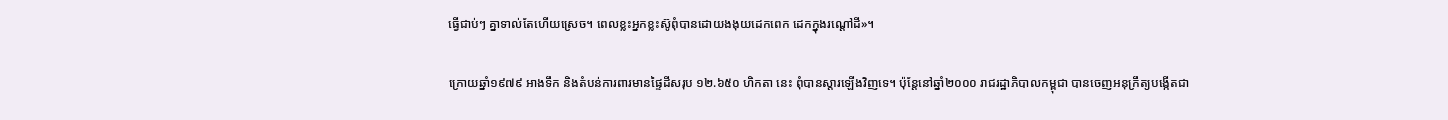ធ្វើជាប់ៗ គ្នាទាល់តែហើយស្រេច។ ពេលខ្លះអ្នកខ្លះស៊ូពុំបានដោយងងុយដេកពេក ដេកក្នុងរណ្ដៅដី»។

ក្រោយឆ្នាំ១៩៧៩ អាងទឹក និងតំបន់ការពារមានផ្ទៃដីសរុប ១២.៦៥០ ហិកតា នេះ ពុំបានស្តារឡើងវិញទេ។ ប៉ុន្តែនៅឆ្នាំ២០០០ រាជរដ្ឋាភិបាលកម្ពុជា បានចេញអនុក្រឹត្យបង្កើតជា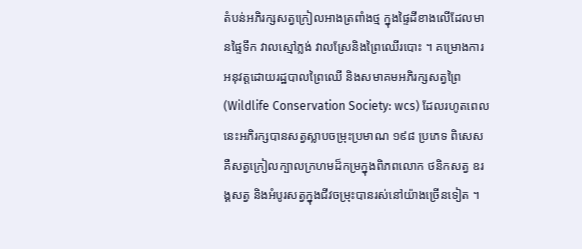តំបន់អភិរក្សសត្វក្រៀលអាងត្រពាំងថ្ម ក្នុងផ្ទៃដីខាងលើដែលមានផ្ទៃទឹក វាលស្មៅភ្លង់ វាលស្រែនិងព្រៃឈើរបោះ ។ គម្រោងការអនុវត្តដោយរដ្ឋបាលព្រៃឈើ និងសមាគមអភិរក្សសត្វព្រៃ (Wildlife Conservation Society: wcs) ដែលរហូតពេលនេះអភិរក្សបានសត្វស្លាបចម្រុះប្រមាណ ១៩៨ ប្រភេទ ពិសេស គឺសត្វក្រៀលក្បាលក្រហមដ៏កម្រក្នុងពិភពលោក ថនិកសត្វ ឧរង្គសត្វ និងអំបូរសត្វក្នុងជីវចម្រុះបានរស់នៅយ៉ាងច្រើនទៀត ។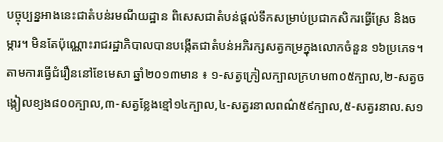បច្ចុប្បន្នអាងនេះជាតំបន់រមណីយដ្ឋាន ពិសេសជាតំបន់ផ្តល់ទឹកសម្រាប់ប្រជាកសិករធ្វើស្រែ និងចម្ការ។ មិនតែប៉ុណ្ណោះរាជរដ្ឋាភិបាលបានបង្កើតជាតំបន់អភិរក្សសត្វកម្រក្នុងលោកចំនួន ១៦ប្រភេទ។ តាមការធ្វើជំរឿននៅខែមេសា ឆ្នាំ២០១៣មាន ៖ ១-សត្វក្រៀលក្បាលក្រហម៣០៥ក្បាល,២-សត្វចង្កៀលខ្យង៨០០ក្បាល,៣-សត្វខ្លែងខ្មៅ១៤ក្បាល,៤-សត្វរនាលពណ៌៥៩ក្បាល,៥-សត្វរនាល.ស១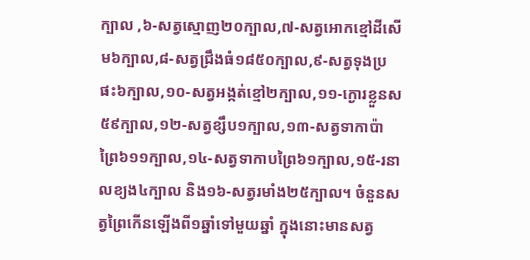ក្បាល ,៦-សត្វស្មោញ២០ក្បាល,៧-សត្វអោកខ្មៅដីសើម៦ក្បាល,៨-សត្វជ្រឹងធំ១៨៥០ក្បាល,៩-សត្វទុងប្រផះ៦ក្បាល,១០-សត្វអង្កត់ខ្មៅ២ក្បាល,១១-ក្ងោរខ្លួនស៥៩ក្បាល,១២-សត្វខ្សឹប១ក្បាល,១៣-សត្វទាកាប៉ាព្រៃ៦១១ក្បាល,១៤-សត្វទាកាបព្រៃ៦១ក្បាល,១៥-រនាលខ្យង៤ក្បាល និង១៦-សត្វរមាំង២៥ក្បាល។ ចំនួនសត្វព្រៃកើនឡើងពី១ឆ្នាំទៅមួយឆ្នាំ ក្នុងនោះមានសត្វ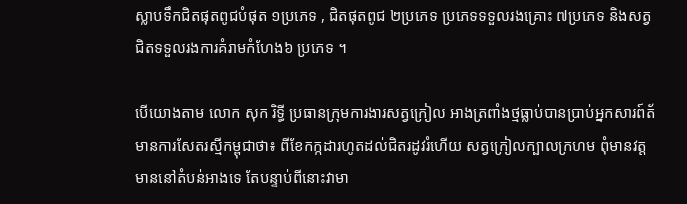ស្លាបទឹកជិតផុតពូជបំផុត ១ប្រភេទ , ជិតផុតពូជ ២ប្រភេទ ប្រភេទទទួលរងគ្រោះ ៧ប្រភេទ និងសត្វជិតទទួលរងការគំរាមកំហែង៦ ប្រភេទ ។

បើយោងតាម លោក សុក រិទ្ធី ប្រធានក្រុមការងារសត្វក្រៀល អាងត្រពាំងថ្មធ្លាប់បានប្រាប់អ្នកសារព៍ត័មានការសែតរស្មីកម្ពុជាថា៖ ពីខែកក្កដារហូតដល់ជិតរដូវរំហើយ សត្វក្រៀលក្បាលក្រហម ពុំមានវត្តមាននៅតំបន់អាងទេ តែបន្ទាប់ពីនោះវាមា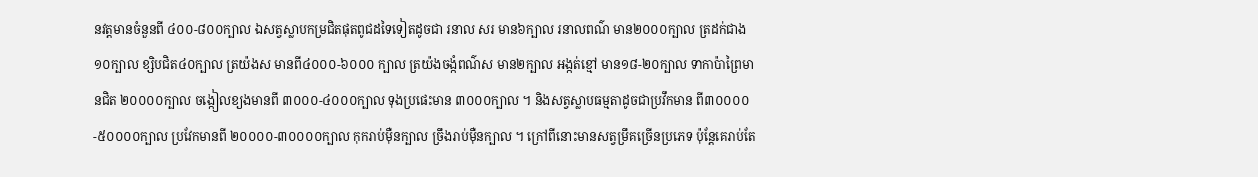នវត្តមានចំនួនពី ៤០០-៨០០ក្បាល ឯសត្វស្លាបកម្រជិតផុតពូជដទៃទៀតដូចជា រនាល សរ មាន៦ក្បាល រនាលពណ៌ មាន២០០០ក្បាល ត្រដក់ជាង១០ក្បាល ខ្សិបជិត៤០ក្បាល ត្រយ៉ងស មានពី៤០០០-៦០០០ ក្បាល ត្រយ៉ងចង្កំពណ៌ស មាន២ក្បាល អង្កត់ខ្មៅ មាន១៨-២០ក្បាល ទាកាប៉ាព្រៃមានជិត ២០០០០ក្បាល ចង្កៀលខ្យងមានពី ៣០០០-៤០០០ក្បាល ទុងប្រផេះមាន ៣០០០ក្បាល ។ និងសត្វស្លាបធម្មតាដូចជាប្រវឹកមាន ពី៣០០០០-៥០០០០ក្បាល ប្រវែកមានពី ២០០០០-៣០០០០ក្បាល កុករាប់ម៉ឺនក្បាល ច្រឹងរាប់ម៉ឺនក្បាល ។ ក្រៅពីនោះមានសត្វម្រឹគច្រើនប្រភេទ ប៉ុន្តែគេរាប់តែ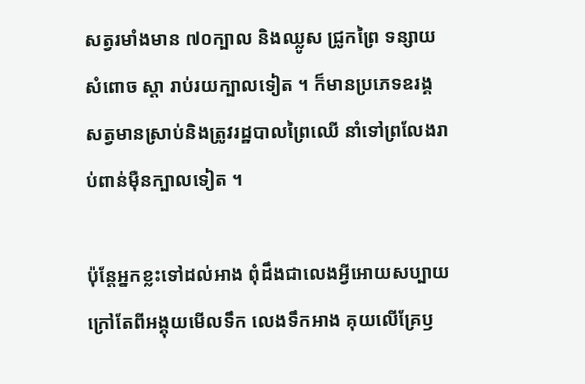សត្វរមាំងមាន ៧០ក្បាល និងឈ្លូស ជ្រូកព្រៃ ទន្សាយ សំពោច ស្តា រាប់រយក្បាលទៀត ។ ក៏មានប្រភេទឧរង្គ សត្វមានស្រាប់និងត្រូវរដ្ឋបាលព្រៃឈើ នាំទៅព្រលែងរាប់ពាន់ម៉ឺនក្បាលទៀត ។

ប៉ុន្តែអ្នកខ្លះទៅដល់អាង ពុំដឹងជាលេងអ្វីអោយសប្បាយក្រៅតែពីអង្គុយមើលទឹក លេងទឹកអាង គុយលើគ្រែឫ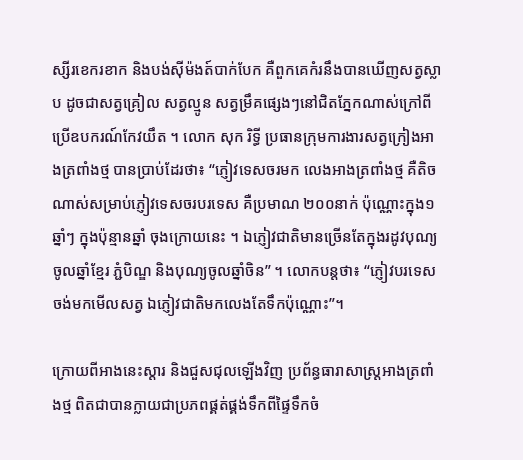ស្សីរខេករខាក និងបង់ស៊ីម៉ងត៍បាក់បែក គឺពួកគេកំរនឹងបានឃើញសត្វស្លាប ដូចជាសត្វគ្រៀល សត្វល្មូន សត្វម្រឹគផ្សេងៗនៅជិតភ្នែកណាស់ក្រៅពីប្រើឧបករណ៍កែវយឹត ។ លោក សុក រិទ្ធី ប្រធានក្រុមការងារសត្វក្រៀងអាងត្រពាំងថ្ម បានប្រាប់ដែរថា៖ “ភ្ញៀវទេសចរមក លេងអាងត្រពាំងថ្ម គឺតិចណាស់សម្រាប់ភ្ញៀវទេសចរបរទេស គឺប្រមាណ ២០០នាក់ ប៉ុណ្ណោះក្នុង១ឆ្នាំៗ ក្នុងប៉ុន្មានឆ្នាំ ចុងក្រោយនេះ ។ ឯភ្ញៀវជាតិមានច្រើនតែក្នុងរដូវបុណ្យចូលឆ្នាំខ្មែរ ភ្ជំបិណ្ឌ និងបុណ្យចូលឆ្នាំចិន” ។ លោកបន្តថា៖ “ភ្ញៀវបរទេសចង់មកមើលសត្វ ឯភ្ញៀវជាតិមកលេងតែទឹកប៉ុណ្ណោះ”។

ក្រោយពីអាងនេះស្តារ និងជួសជុលឡើងវិញ ប្រព័ន្ធធារាសាស្ត្រអាងត្រពាំងថ្ម ពិតជាបានក្លាយជាប្រភពផ្គត់ផ្គង់ទឹកពីផ្ទៃទឹកចំ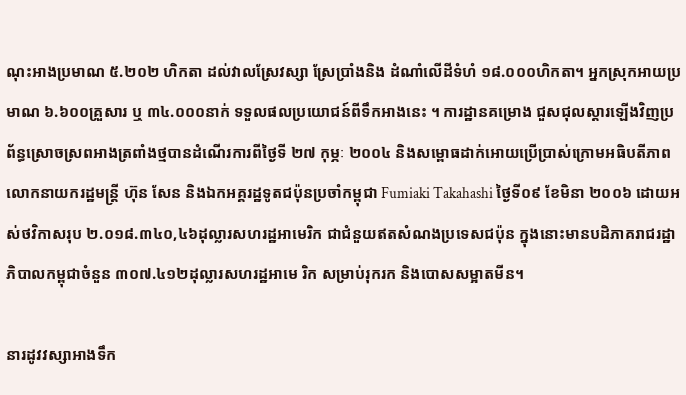ណុះអាងប្រមាណ ៥.២០២ ហិកតា ដល់វាលស្រែវស្សា ស្រែប្រាំងនិង ដំណាំលើដីទំហំ ១៨.០០០ហិកតា។ អ្នកស្រុកអាយប្រមាណ ៦.៦០០គ្រួសារ ឬ ៣៤.០០០នាក់ ទទួលផលប្រយោជន៍ពីទឹកអាងនេះ ។ ការដ្ឋានគម្រោង ជួសជុលស្តារឡើងវិញប្រព័ន្ធស្រោចស្រពអាងត្រពាំងថ្មបានដំណើរការពីថ្ងៃទី ២៧ កុម្ភៈ ២០០៤ និងសម្ពោធដាក់អោយប្រើប្រាស់ក្រោមអធិបតីភាពលោកនាយករដ្ឋមន្ត្រី ហ៊ុន សែន និងឯកអគ្គរដ្ឋទូតជប៉ុនប្រចាំកម្ពុជា Fumiaki Takahashi ថ្ងៃទី០៩ ខែមិនា ២០០៦ ដោយអស់ថវិកាសរុប ២.០១៨.៣៤០,៤៦ដុល្លារសហរដ្ឋអាមេរិក ជាជំនួយឥតសំណងប្រទេសជប៉ុន ក្នុងនោះមានបដិភាគរាជរដ្ឋាភិបាលកម្ពុជាចំនួន ៣០៧.៤១២ដុល្លារសហរដ្ឋអាមេ រិក សម្រាប់រុករក និងបោសសម្អាតមីន។

នារដូវវស្សាអាងទឹក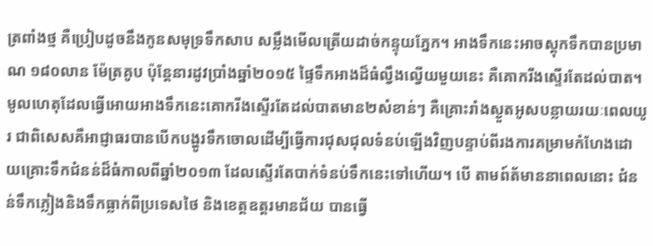ត្រពាំងថ្ម គឺប្រៀបដូចនឹងកូនសមុទ្រទឹកសាប សម្លឹងមើលត្រើយដាច់កន្ទុយភ្នែក។ អាងទឹកនេះអាចស្តុកទឹកបានប្រមាណ ១៨០លាន ម៉ែត្រគូប ប៉ុន្តែនារដូវប្រាំងឆ្នាំ២០១៥ ផ្ទៃទឹកអាងដ៏ធំល្វឹងល្វើយមួយនេះ គឺគោករីងស្ទើរតែដល់បាត។ មូលហេតុដែលធ្វើអោយអាងទឹកនេះគោករីងស្ទើរតែដល់បាតមាន២សំខាន់ៗ គឺគ្រោះរាំងស្ងួតអូសបន្លាយរយៈពេលយូរ ជាពិសេសគឺអាជ្ញាធរបានបើកបង្ហូរទឹកចោលដើម្បីធ្វើការជុសជុលទំនប់ឡើងវិញបន្ទាប់ពីរងការគម្រាមកំហែងដោយគ្រោះទឹកជំនន់ដ៏ធំកាលពីឆ្នាំ២០១៣ ដែលស្ទើរតែបាក់ទំនប់ទឹកនេះទៅហើយ។ បើ តាមព៍ត័មាននាពេលនោះ ជំនន់ទឹកភ្លៀងនិងទឹកធ្លាក់ពីប្រទេសថៃ និងខេត្តឧត្តរមានជ័យ បានធ្វើ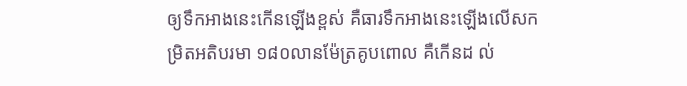ឲ្យទឹកអាងនេះកើនឡើងខ្ពស់ គឺធារទឹកអាងនេះឡើងលើសកម្រិតអតិបរមា ១៨០លានម៉ែត្រគូបពោល គឺកើនដ ល់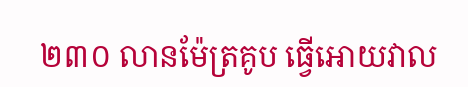២៣០ លានម៉ែត្រគូប ធ្វើអោយវាល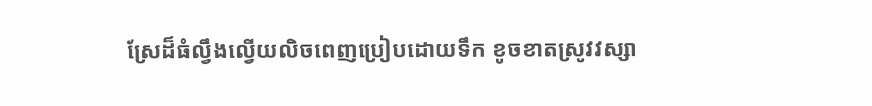ស្រែដ៏ធំល្វឹងល្វើយលិចពេញប្រៀបដោយទឹក ខូចខាតស្រូវវស្សា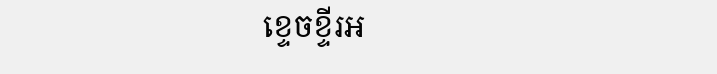ខ្ទេចខ្ទីរអ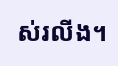ស់រលីង។